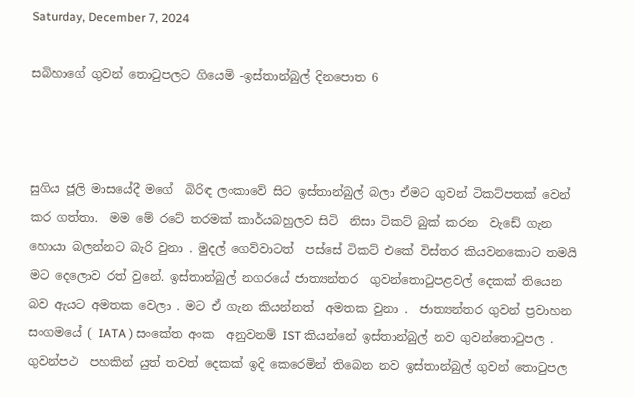Saturday, December 7, 2024

සබිහාගේ ගුවන් තොටුපලට ගියෙමි -ඉස්තාන්බුල් දිනපොත 6



සුගිය ජූලි මාසයේදී මගේ  බිරිඳ ලංකාවේ සිට ඉස්තාන්බුල් බලා ඒමට ගුවන් ටිකට්පතක් වෙන් කර ගත්තා.  මම මේ රටේ තරමක් කාර්යබහුලව සිටි  නිසා ටිකට් බුක් කරන  වැඩේ ගැන හොයා බලන්නට බැරි වුනා . මුදල් ගෙව්වාටත්  පස්සේ ටිකට් එකේ විස්තර කියවනකොට තමයි මට දෙලොව රත් වුනේ. ඉස්තාන්බුල් නගරයේ ජාත්‍යන්තර  ගුවන්තොටුපළවල් දෙකක් තියෙන බව ඇයට අමතක වෙලා . මට ඒ ගැන කියන්නත්  අමතක වුනා .  ජාත්‍යන්තර ගුවන් ප්‍රවාහන සංගමයේ ( IATA ) සංකේත අංක  අනුවනම් IST කියන්නේ ඉස්තාන්බුල් නව ගුවන්තොටුපල . ගුවන්පථ  පහකින් යුත් තවත් දෙකක් ඉදි කෙරෙමින් තිබෙන නව ඉස්තාන්බුල් ගුවන් තොටුපල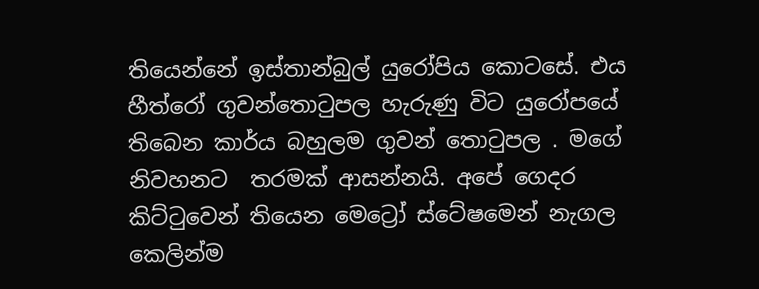තියෙන්නේ ඉස්තාන්බුල් යුරෝපිය කොටසේ. එය හීත්රෝ ගුවන්තොටුපල හැරුණු විට යුරෝපයේ තිබෙන කාර්ය බහුලම ගුවන් තොටුපල . මගේ නිවහනට  තරමක් ආසන්නයි. අපේ ගෙදර කිට්ටුවෙන් තියෙන මෙට්‍රෝ ස්ටේෂමෙන් නැගල කෙලින්ම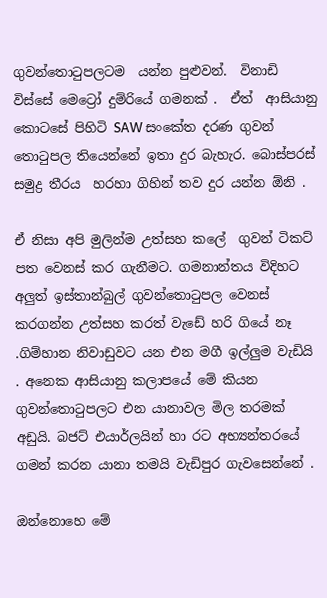ගුවන්තොටුපලටම  යන්න පුළුවන්.  විනාඩි විස්සේ මෙට්‍රෝ දුම්රියේ ගමනක් .  ඒත්  ආසියානු කොටසේ පිහිටි SAW සංකේත දරණ ගුවන්  තොටුපල තියෙන්නේ ඉතා දුර බැහැර. බොස්පරස් සමුද්‍ර තීරය  හරහා ගිහින් තව දුර යන්න ඕනි .

ඒ නිසා අපි මුලින්ම උත්සහ කලේ  ගුවන් ටිකට් පත වෙනස් කර ගැනීමට. ගමනාන්තය විදිහට අලුත් ඉස්තාන්බුල් ගුවන්තොටුපල වෙනස් කරගන්න උත්සහ කරත් වැඩේ හරි ගියේ නෑ .ගිම්හාන නිවාඩුවට යන එන මගී ඉල්ලුම වැඩියි . අනෙක ආසියානු කලාපයේ මේ කියන ගුවන්තොටුපලට එන යානාවල මිල තරමක් අඩුයි. බජට් එයාර්ලයින් හා රට අභ්‍යන්තරයේ ගමන් කරන යානා තමයි වැඩිපුර ගැවසෙන්නේ .

ඔන්නොහෙ මේ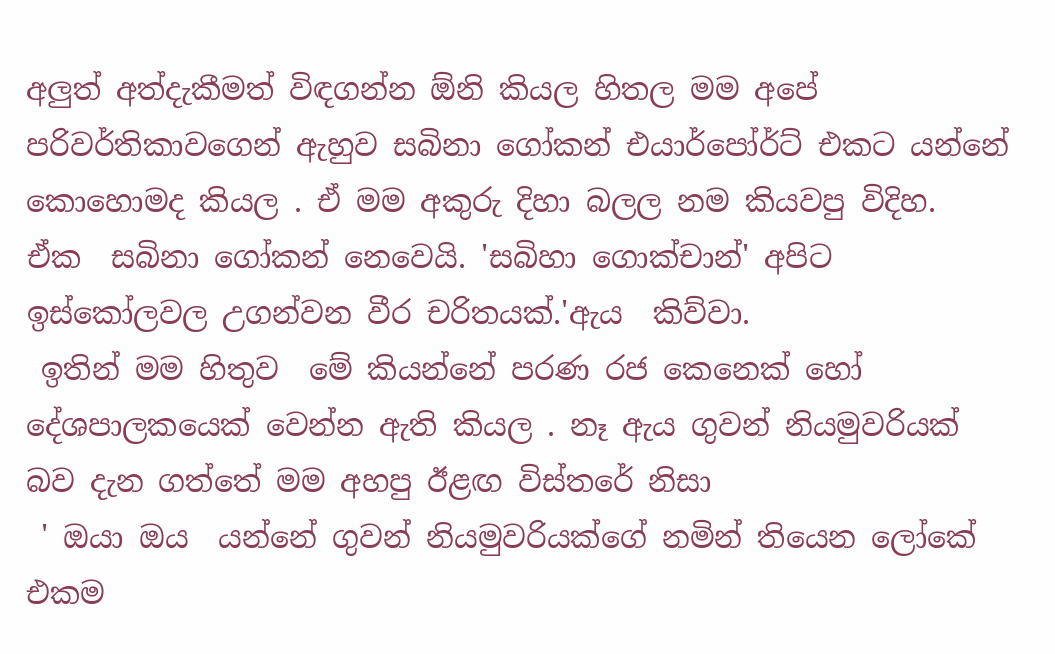අලුත් අත්දැකීමත් විඳගන්න ඕනි කියල හිතල මම අපේ පරිවර්තිකාවගෙන් ඇහුව සබිනා ගෝකන් එයාර්පෝර්ට් එකට යන්නේ කොහොමද කියල . ඒ මම අකුරු දිහා බලල නම කියවපු විදිහ.   ඒක  සබිනා ගෝකන් නෙවෙයි. 'සබිහා ගොක්චාන්' අපිට ඉස්කෝලවල උගන්වන වීර චරිතයක්.'ඇය  කිව්වා.
 ඉතින් මම හිතුව  මේ කියන්නේ පරණ රජ කෙනෙක් හෝ දේශපාලකයෙක් වෙන්න ඇති කියල . නෑ ඇය ගුවන් නියමුවරියක් බව දැන ගත්තේ මම අහපු ඊළඟ විස්තරේ නිසා
 ' ඔයා ඔය  යන්නේ ගුවන් නියමුවරියක්ගේ නමින් තියෙන ලෝකේ එකම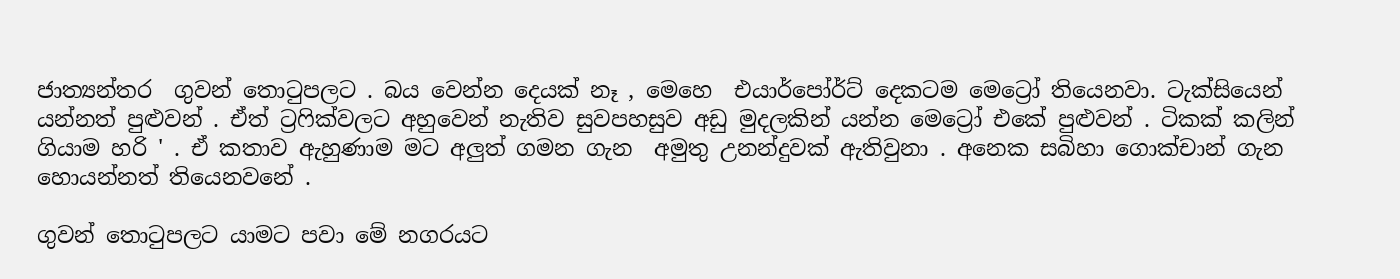ජාත්‍යන්තර  ගුවන් තොටුපලට . බය වෙන්න දෙයක් නෑ , මෙහෙ  එයාර්පෝර්ට් දෙකටම මෙට්‍රෝ තියෙනවා. ටැක්සියෙන් යන්නත් පුළුවන් . ඒත් ට්‍රෆික්වලට අහුවෙන් නැතිව සුවපහසුව අඩු මුදලකින් යන්න මෙට්‍රෝ එකේ පුළුවන් . ටිකක් කලින් ගියාම හරි ' . ඒ කතාව ඇහුණාම මට අලුත් ගමන ගැන  අමුතු උනන්දුවක් ඇතිවුනා . අනෙක සබිහා ගොක්චාන් ගැන හොයන්නත් තියෙනවනේ .

ගුවන් තොටුපලට යාමට පවා මේ නගරයට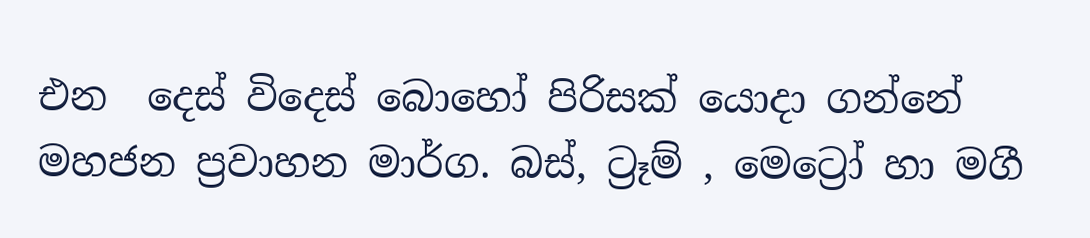එන  දෙස් විදෙස් බොහෝ පිරිසක් යොදා ගන්නේ මහජන ප්‍රවාහන මාර්ග. බස්, ට්‍රෑම් , මෙට්‍රෝ හා මගී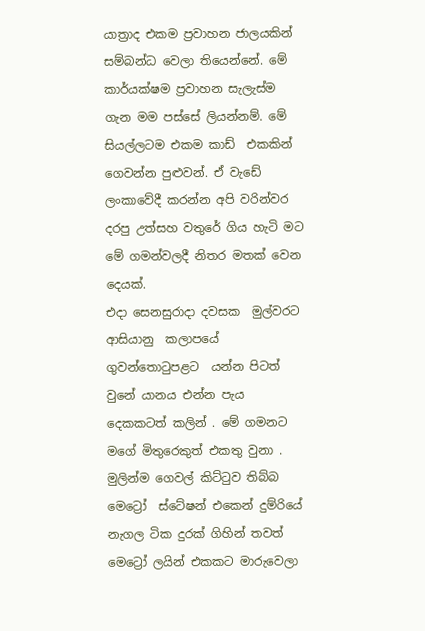යාත්‍රාද එකම ප්‍රවාහන ජාලයකින් සම්බන්ධ වෙලා තියෙන්නේ. මේ කාර්යක්ෂම ප්‍රවාහන සැලැස්ම ගැන මම පස්සේ ලියන්නම්. මේ සියල්ලටම එකම කාඩ්  එකකින් ගෙවන්න පුළුවන්. ඒ වැඩේ ලංකාවේදී කරන්න අපි වරින්වර දරපු උත්සහ වතුරේ ගිය හැටි මට මේ ගමන්වලදී නිතර මතක් වෙන දෙයක්.
එදා සෙනසුරාදා දවසක  මුල්වරට  ආසියානු  කලාපයේ ගුවන්තොටුපළට  යන්න පිටත් වුනේ යානය එන්න පැය දෙකකටත් කලින් . මේ ගමනට මගේ මිතුරෙකුත් එකතු වුනා . මුලින්ම ගෙවල් කිට්ටුව තිබ්බ මෙට්‍රෝ  ස්ටේෂන් එකෙන් දුම්රියේ නැගල ටික දුරක් ගිහින් තවත්  මෙට්‍රෝ ලයින් එකකට මාරුවෙලා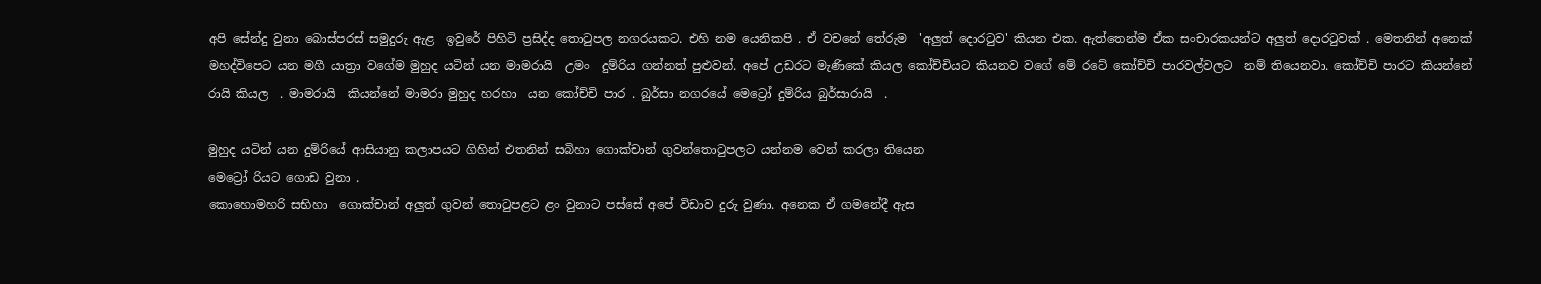අපි සේන්දු වුනා බොස්පරස් සමුදුරු ඇළ  ඉවුරේ පිහිටි ප්‍රසිද්ද තොටුපල නගරයකට. එහි නම යෙනිකපි . ඒ වචනේ තේරුම  'අලුත් දොරටුව' කියන එක. ඇත්තෙන්ම ඒක සංචාරකයන්ට අලුත් දොරටුවක් . මෙතනින් අනෙක් මහද්විපෙට යන මගී යාත්‍රා වගේම මුහුද යටින් යන මාමරායි  උමං  දුම්රිය ගන්නත් පුළුවන්. අපේ උඩරට මැණිකේ කියල කෝච්චියට කියනව වගේ මේ රටේ කෝච්චි පාරවල්වලට  නම් තියෙනවා. කෝච්චි පාරට කියන්නේ රායි කියල  . මාමරායි  කියන්නේ මාමරා මුහුද හරහා  යන කෝච්චි පාර . බුර්සා නගරයේ මෙට්‍රෝ දුම්රිය බුර්සාරායි  .

මුහුද යටින් යන දුම්රියේ ආසියානු කලාපයට ගිහින් එතනින් සබිහා ගොක්චාන් ගුවන්තොටුපලට යන්නම වෙන් කරලා තියෙන
මෙට්‍රෝ රියට ගොඩ වුනා .
කොහොමහරි සභිහා  ගොක්චාන් අලුත් ගුවන් තොටුපළට ළං වුනාට පස්සේ අපේ විඩාව දුරු වුණා. අනෙක ඒ ගමනේදී ඇස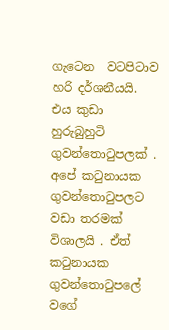ගැටෙන  වටපිටාව හරි දර්ශනීයයි.   එය කුඩා හුරුබුහුටි  ගුවන්තොටුපලක් . අපේ කටුනායක ගුවන්තොටුපලට වඩා තරමක් විශාලයි . ඒත්  කටුනායක ගුවන්තොටුපලේ වගේ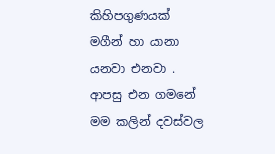කිහිපගුණයක්  මගීන් හා යානා යනවා එනවා . ආපසු එන ගමනේ මම කලින් දවස්වල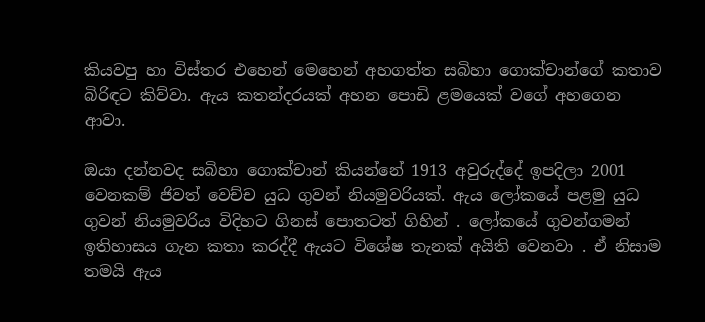කියවපු හා විස්තර එහෙන් මෙහෙන් අහගත්ත සබිහා ගොක්චාන්ගේ කතාව බිරිඳට කිව්වා. ඇය කතන්දරයක් අහන පොඩි ළමයෙක් වගේ අහගෙන ආවා.

ඔයා දන්නවද සබිහා ගොක්චාන් කියන්නේ 1913 අවුරුද්දේ ඉපදිලා 2001 වෙනකම් ජිවත් වෙච්ච යුධ ගුවන් නියමුවරියක්. ඇය ලෝකයේ පළමු යුධ ගුවන් නියමුවරිය විදිහට ගිනස් පොතටත් ගිහින් . ලෝකයේ ගුවන්ගමන් ඉතිහාසය ගැන කතා කරද්දී ඇයට විශේෂ තැනක් අයිති වෙනවා . ඒ නිසාම තමයි ඇය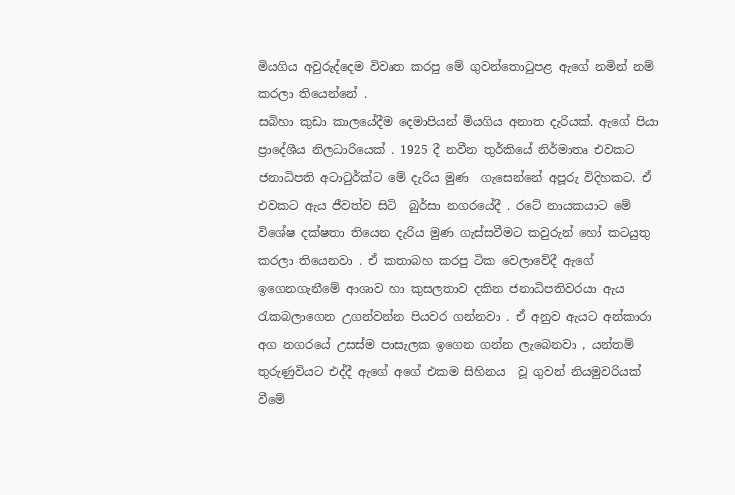මියගිය අවුරුද්දෙම විවෘත කරපු මේ ගුවන්තොටුපළ ඇගේ නමින් නම් කරලා තියෙන්නේ .
සබිහා කුඩා කාලයේදීම දෙමාපියන් මියගිය අනාත දැරියක්. ඇගේ පියා ප්‍රාදේශීය නිලධාරියෙක් . 1925 දී නවීන තුර්කියේ නිර්මාතෘ එවකට ජනාධිපති අටාටුර්ක්ට මේ දැරිය මුණ  ගැසෙන්නේ අපූරු විදිහකට. ඒ එවකට ඇය ජීවත්ව සිටි  බුර්සා නගරයේදී . රටේ නායකයාට මේ  විශේෂ දක්ෂතා තියෙන දැරිය මුණ ගැස්සවීමට කවුරුන් හෝ කටයුතු කරලා තියෙනවා . ඒ කතාබහ කරපු ටික වෙලාවේදී ඇගේ ඉගෙනගැනීමේ ආශාව හා කුසලතාව දකින ජනාධිපතිවරයා ඇය රැකබලාගෙන උගන්වන්න පියවර ගන්නවා . ඒ අනුව ඇයට අන්කාරා අග නගරයේ උසස්ම පාසැලක ඉගෙන ගන්න ලැබෙනවා , යන්තම් තුරුණුවියට එද්දී ඇගේ අගේ එකම සිහිනය  වූ ගුවන් නියමුවරියක් වීමේ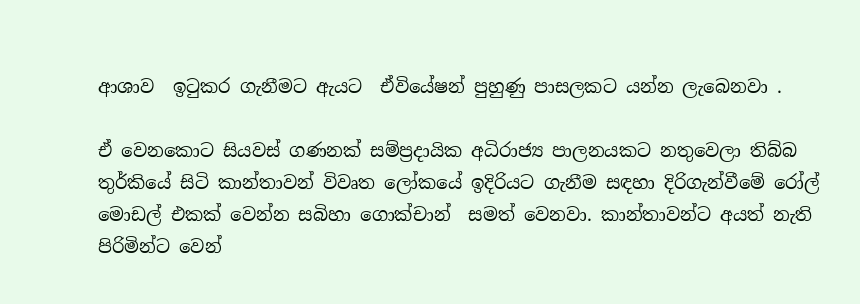ආශාව  ඉටුකර ගැනීමට ඇයට  ඒවියේෂන් පුහුණු පාසලකට යන්න ලැබෙනවා .

ඒ වෙනකොට සියවස් ගණනක් සම්ප්‍රදායික අධිරාජ්‍ය පාලනයකට නතුවෙලා තිබ්බ තුර්කියේ සිටි කාන්තාවන් විවෘත ලෝකයේ ඉදිරියට ගැනීම සඳහා දිරිගැන්වීමේ රෝල් මොඩල් එකක් වෙන්න සබිහා ගොක්චාන්  සමත් වෙනවා. කාන්තාවන්ට අයත් නැති පිරිමින්ට වෙන්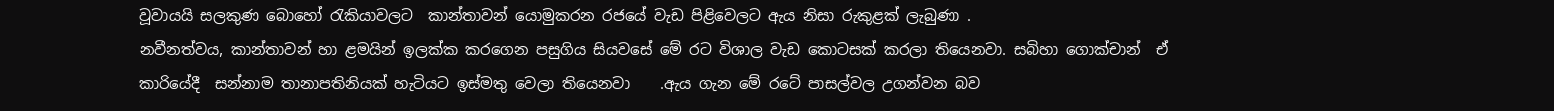වූවායයි සලකුණ බොහෝ රැකියාවලට  කාන්තාවන් යොමුකරන රජයේ වැඩ පිළිවෙලට ඇය නිසා රුකුළක් ලැබුණා .
නවීනත්වය, කාන්තාවන් හා ළමයින් ඉලක්ක කරගෙන පසුගිය සියවසේ මේ රට විශාල වැඩ කොටසක් කරලා තියෙනවා. සබිහා ගොක්චාන්  ඒ කාරියේදී  සන්නාම තානාපතිනියක් හැටියට ඉස්මතු වෙලා තියෙනවා    .ඇය ගැන මේ රටේ පාසල්වල උගන්වන බව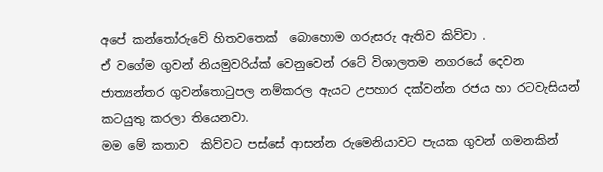අපේ කන්තෝරුවේ හිතවතෙක්  බොහොම ගරුසරු ඇතිව කිව්වා .
ඒ වගේම ගුවන් නියමුවරිය්ක් වෙනුවෙන් රටේ විශාලතම නගරයේ දෙවන ජාත්‍යන්තර ගුවන්තොටුපල නම්කරල ඇයට උපහාර දක්වන්න රජය හා රටවැසියන් කටයුතු කරලා තියෙනවා.
මම මේ කතාව  කිව්වට පස්සේ ආසන්න රුමෙනියාවට පැයක ගුවන් ගමනකින්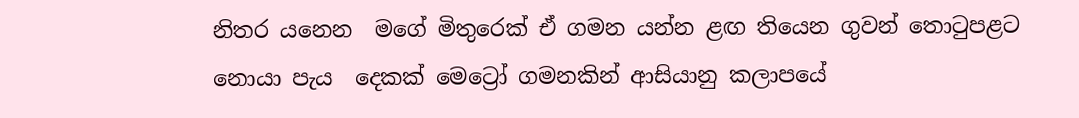නිතර යනෙන  මගේ මිතුරෙක් ඒ ගමන යන්න ළඟ තියෙන ගුවන් තොටුපළට නොයා පැය  දෙකක් මෙට්‍රෝ ගමනකින් ආසියානු කලාපයේ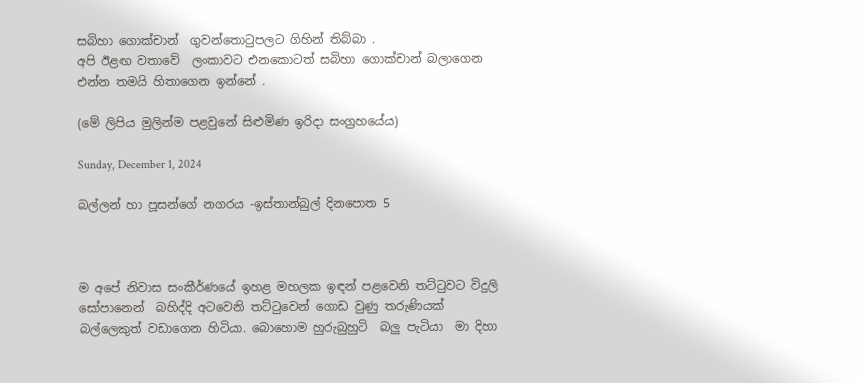සබිහා ගොක්චාන්  ගුවන්තොටුපලට ගිහින් තිබ්බා .
අපි ඊළඟ වතාවේ  ලංකාවට එනකොටත් සබිහා ගොක්චාන් බලාගෙන එන්න තමයි හිතාගෙන ඉන්නේ .

(මේ ලිපිය මුලින්ම පළවුනේ සිළුමිණ ඉරිදා සංග්‍රහයේය)

Sunday, December 1, 2024

බල්ලන් හා පූසන්ගේ නගරය -ඉස්තාන්බුල් දිනපොත 5



ම අපේ නිවාස සංකීර්ණයේ ඉහළ මහලක ඉඳන් පළවෙනි තට්ටුවට විදුලි සෝපානෙන්  බහිද්දි අටවෙනි තට්ටුවෙන් ගොඩ වුණු තරුණියක් බල්ලෙකුත් වඩාගෙන හිටියා. බොහොම හුරුබුහුටි  බලු පැටියා  මා දිහා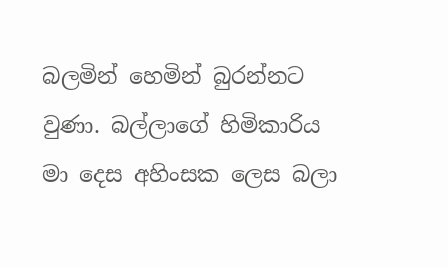බලමින් හෙමින් බුරන්නට වුණා. බල්ලාගේ හිමිකාරිය මා දෙස අහිංසක ලෙස බලා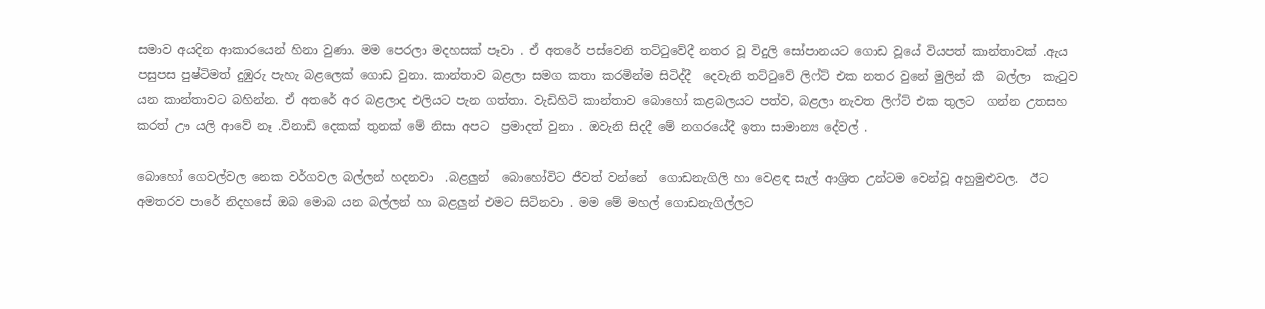සමාව අයදින ආකාරයෙන් හිනා වුණා. මම පෙරලා මදහසක් පෑවා . ඒ අතරේ පස්වෙනි තට්ටුවේදී නතර වූ විදුලි සෝපානයට ගොඩ වූයේ වියපත් කාන්තාවක් .ඇය පසුපස පුෂ්ටිමත් දුඹුරු පැහැ බළලෙක් ගොඩ වුනා. කාන්තාව බළලා සමග කතා කරමින්ම සිටිද්දී  දෙවැනි තට්ටුවේ ලිෆ්ට් එක නතර වුනේ මුලින් කී  බල්ලා  කැටුව  යන කාන්තාවට බහින්න. ඒ අතරේ අර බළලාද එලියට පැන ගත්තා. වැඩිහිටි කාන්තාව බොහෝ කළබලයට පත්ව, බළලා නැවත ලිෆ්ට් එක තුලට  ගන්න උතසහ කරත් ඌ යලි ආවේ නෑ .විනාඩි දෙකක් තුනක් මේ නිසා අපට  ප්‍රමාදත් වුනා . ඔවැනි සිදදී මේ නගරයේදී ඉතා සාමාන්‍ය දේවල් .

බොහෝ ගෙවල්වල නෙක වර්ගවල බල්ලන් හදනවා  .බළලුන්  බොහෝවිට ජීවත් වන්නේ  ගොඩනැගිලි හා වෙළඳ සැල් ආශ්‍රිත උන්ටම වෙන්වූ අහුමුළුවල.  ඊට අමතරව පාරේ නිදහසේ ඔබ මොබ යන බල්ලන් හා බළලුන් එමට සිටිනවා . මම මේ මහල් ගොඩනැගිල්ලට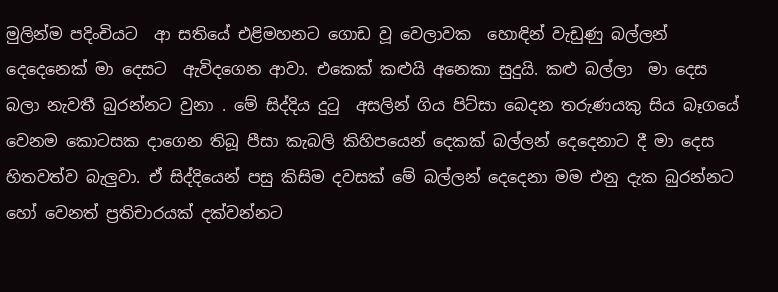මුලින්ම පදිංචියට  ආ සතියේ එළිමහනට ගොඩ වූ වෙලාවක  හොඳින් වැඩුණු බල්ලන් දෙදෙනෙක් මා දෙසට  ඇවිදගෙන ආවා. එකෙක් කළුයි අනෙකා සුදුයි. කළු බල්ලා  මා දෙස බලා නැවතී බුරන්නට වුනා . මේ සිද්දිය දුටු  අසලින් ගිය පිට්සා බෙදන තරුණයකු සිය බෑගයේ  වෙනම කොටසක දාගෙන තිබූ පීසා කැබලි කිහිපයෙන් දෙකක් බල්ලන් දෙදෙනාට දී මා දෙස හිතවත්ව බැලුවා. ඒ සිද්දියෙන් පසු කිසිම දවසක් මේ බල්ලන් දෙදෙනා මම එනු දැක බුරන්නට හෝ වෙනත් ප්‍රතිචාරයක් දක්වන්නට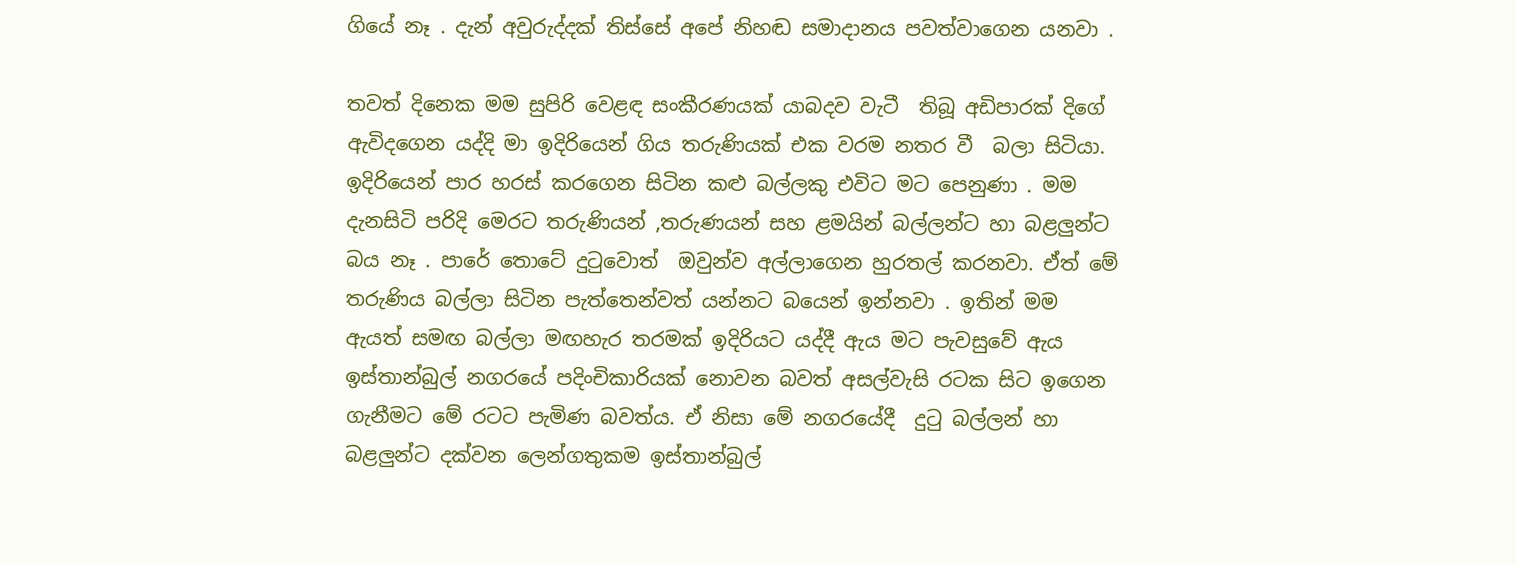ගියේ නෑ . දැන් අවුරුද්දක් තිස්සේ අපේ නිහඬ සමාදානය පවත්වාගෙන යනවා .

තවත් දිනෙක මම සුපිරි වෙළඳ සංකීරණයක් යාබදව වැටී  තිබූ අඩිපාරක් දිගේ ඇවිදගෙන යද්දි මා ඉදිරියෙන් ගිය තරුණියක් එක වරම නතර වී  බලා සිටියා. ඉදිරියෙන් පාර හරස් කරගෙන සිටින කළු බල්ලකු එවිට මට පෙනුණා . මම දැනසිටි පරිදි මෙරට තරුණියන් ,තරුණයන් සහ ළමයින් බල්ලන්ට හා බළලුන්ට බය නෑ . පාරේ තොටේ දුටුවොත්  ඔවුන්ව අල්ලාගෙන හුරතල් කරනවා. ඒත් මේ තරුණිය බල්ලා සිටින පැත්තෙන්වත් යන්නට බයෙන් ඉන්නවා . ඉතින් මම ඇයත් සමඟ බල්ලා මඟහැර තරමක් ඉදිරියට යද්දී ඇය මට පැවසුවේ ඇය ඉස්තාන්බුල් නගරයේ පදිංචිකාරියක් නොවන බවත් අසල්වැසි රටක සිට ඉගෙන ගැනීමට මේ රටට පැමිණ බවත්ය. ඒ නිසා මේ නගරයේදී  දුටු බල්ලන් හා බළලුන්ට දක්වන ලෙන්ගතුකම ඉස්තාන්බුල්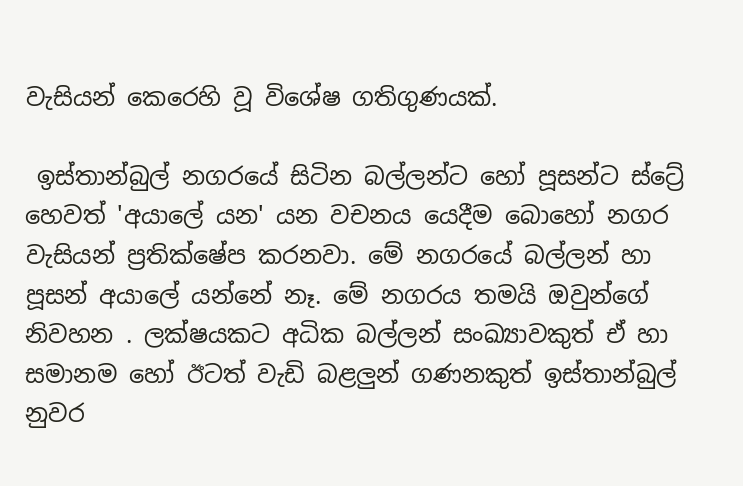වැසියන් කෙරෙහි වූ විශේෂ ගතිගුණයක්.

 ඉස්තාන්බුල් නගරයේ සිටින බල්ලන්ට හෝ පූසන්ට ස්ට්‍රේ හෙවත් 'අයාලේ යන' යන වචනය යෙදීම බොහෝ නගර වැසියන් ප්‍රතික්ෂේප කරනවා. මේ නගරයේ බල්ලන් හා පූසන් අයාලේ යන්නේ නෑ. මේ නගරය තමයි ඔවුන්ගේ නිවහන . ලක්ෂයකට අධික බල්ලන් සංඛ්‍යාවකුත් ඒ හා සමානම හෝ ඊටත් වැඩි බළලුන් ගණනකුත් ඉස්තාන්බුල් නුවර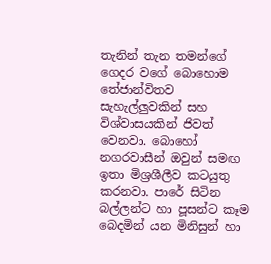තැනින් තැන තමන්ගේ ගෙදර වගේ බොහොම තේජාන්විතව සැහැල්ලුවකින් සහ විශ්වාසයකින් ජිවත් වෙනවා. බොහෝ  නගරවාසීන් ඔවුන් සමඟ ඉතා මිශ්‍රශීලීව කටයුතු කරනවා. පාරේ සිටින බල්ලන්ට හා පූසන්ට කෑම බෙදමින් යන මිනිසුන් හා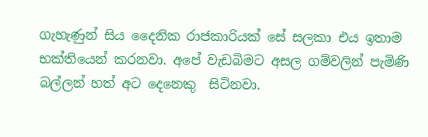ගැහැණුන් සිය දෛනික රාජකාරියක් සේ සලකා එය ඉතාම භක්තියෙන් කරනවා. අපේ වැඩබිමට අසල ගම්වලින් පැමිණි බල්ලන් හත් අට දෙනෙකු  සිටිනවා.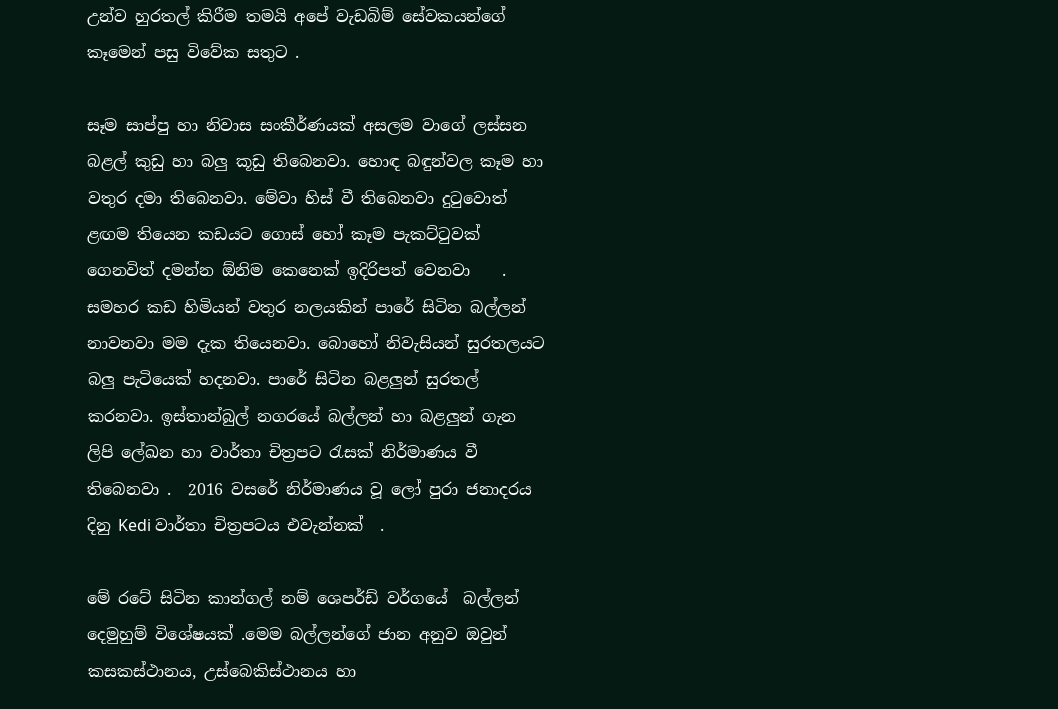උන්ව හුරතල් කිරීම තමයි අපේ වැඩබිම් සේවකයන්ගේ කෑමෙන් පසු විවේක සතුට .

සෑම සාප්පු හා නිවාස සංකීර්ණයක් අසලම වාගේ ලස්සන බළල් කුඩු හා බලු කූඩු තිබෙනවා. හොඳ බඳුන්වල කෑම හා වතුර දමා තිබෙනවා. මේවා හිස් වී තිබෙනවා දුටුවොත් ළඟම තියෙන කඩයට ගොස් හෝ කෑම පැකට්ටුවක් ගෙනවිත් දමන්න ඕනිම කෙනෙක් ඉදිරිපත් වෙනවා    . සමහර කඩ හිමියන් වතුර නලයකින් පාරේ සිටින බල්ලන් නාවනවා මම දැක තියෙනවා. බොහෝ නිවැසියන් සුරතලයට බලු පැටියෙක් හදනවා. පාරේ සිටින බළලුන් සුරතල් කරනවා. ඉස්තාන්බුල් නගරයේ බල්ලන් හා බළලුන් ගැන ලිපි ලේඛන හා වාර්තා චිත්‍රපට රැසක් නිර්මාණය වී තිබෙනවා .  2016 වසරේ නිර්මාණය වූ ලෝ පුරා ජනාදරය දිනු Kedi වාර්තා චිත්‍රපටය එවැන්නක්  .

මේ රටේ සිටින කාන්ගල් නම් ශෙපර්ඩ් වර්ගයේ  බල්ලන් දෙමුහුම් විශේෂයක් .මෙම බල්ලන්ගේ ජාන අනුව ඔවුන් කසකස්ථානය, උස්බෙකිස්ථානය හා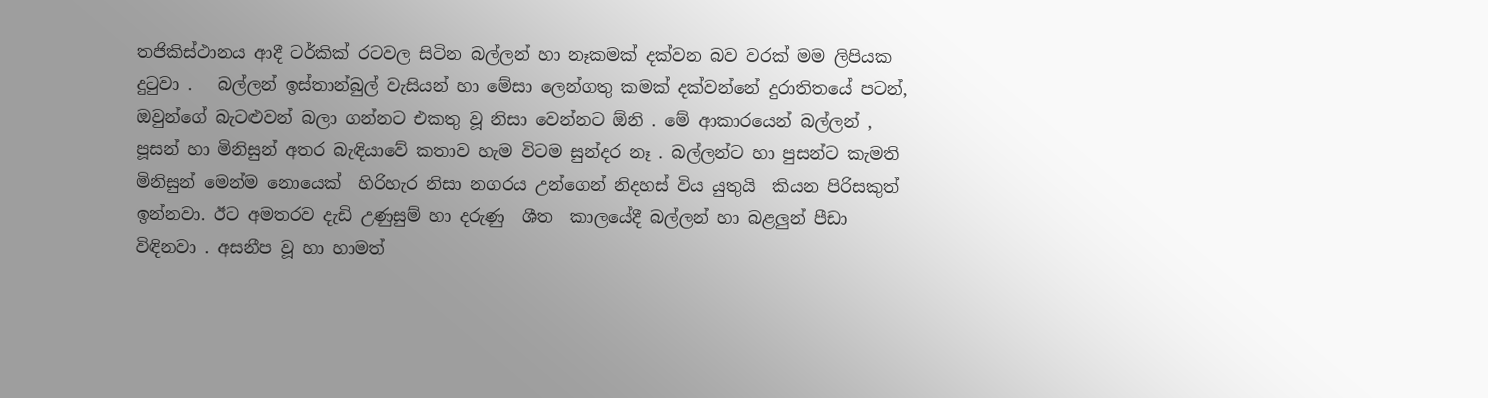තජිකිස්ථානය ආදී ටර්කික් රටවල සිටින බල්ලන් හා නෑකමක් දක්වන බව වරක් මම ලිපියක දුටුවා .   බල්ලන් ඉස්තාන්බුල් වැසියන් හා මේසා ලෙන්ගතු කමක් දක්වන්නේ දුරාතිතයේ පටන්, ඔවුන්ගේ බැටළුවන් බලා ගන්නට එකතු වූ නිසා වෙන්නට ඕනි . මේ ආකාරයෙන් බල්ලන් , පූසන් හා මිනිසුන් අතර බැඳියාවේ කතාව හැම විටම සුන්දර නෑ . බල්ලන්ට හා පුසන්ට කැමති මිනිසුන් මෙන්ම නොයෙක්  හිරිහැර නිසා නගරය උන්ගෙන් නිදහස් විය යුතුයි  කියන පිරිසකුත් ඉන්නවා. ඊට අමතරව දැඩි උණුසුම් හා දරුණු  ශීත  කාලයේදී බල්ලන් හා බළලුන් පීඩා විඳිනවා . අසනීප වූ හා හාමත්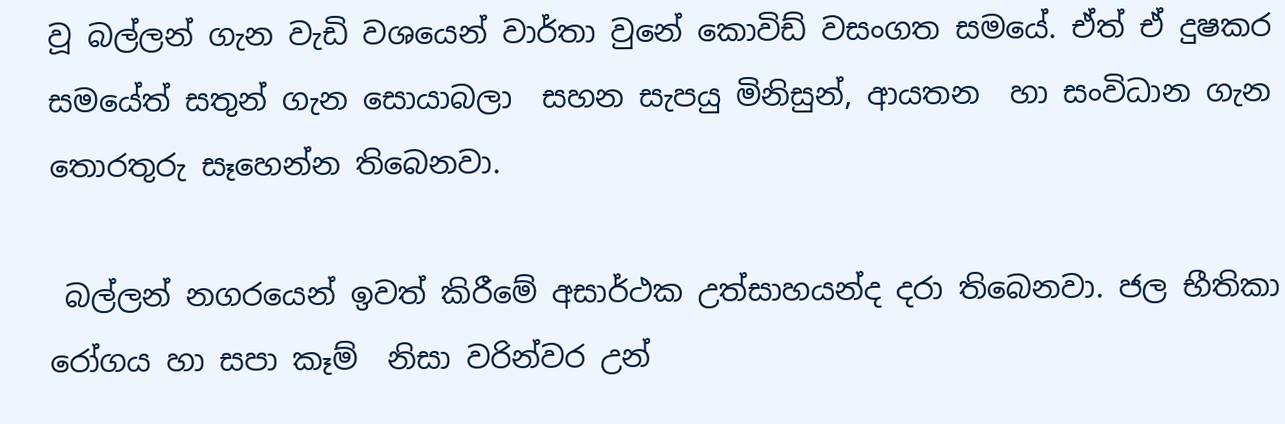වූ බල්ලන් ගැන වැඩි වශයෙන් වාර්තා වුනේ කොවිඩ් වසංගත සමයේ. ඒත් ඒ දුෂකර සමයේත් සතුන් ගැන සොයාබලා  සහන සැපයු මිනිසුන්, ආයතන  හා සංවිධාන ගැන තොරතුරු සෑහෙන්න තිබෙනවා.

 බල්ලන් නගරයෙන් ඉවත් කිරීමේ අසාර්ථක උත්සාහයන්ද දරා තිබෙනවා. ජල භීතිකා රෝගය හා සපා කෑම්  නිසා වරින්වර උන්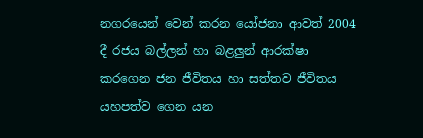නගරයෙන් වෙන් කරන යෝජනා ආවත් 2004 දී රජය බල්ලන් හා බළලුන් ආරක්ෂා කරගෙන ජන ජීවිතය හා සත්තව ජීවිතය යහපත්ව ගෙන යන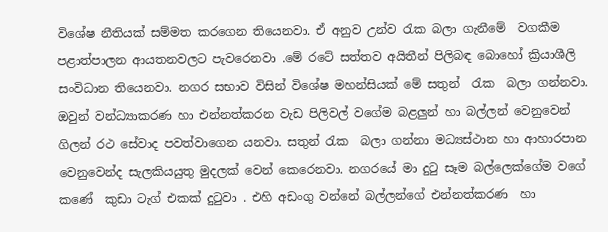විශේෂ නීතියක් සම්මත කරගෙන තියෙනවා. ඒ අනුව උන්ව රැක බලා ගැනීමේ  වගකීම පළාත්පාලන ආයතනවලට පැවරෙනවා .මේ රටේ සත්තව අයිතීන් පිලිබඳ බොහෝ ක්‍රියාශීලි සංවිධාන තියෙනවා. නගර සභාව විසින් විශේෂ මහන්සියක් මේ සතුන්  රැක  බලා ගන්නවා. ඔවුන් වන්ධ්‍යාකරණ හා එන්නත්කරන වැඩ පිලිවල් වගේම බළලුන් හා බල්ලන් වෙනුවෙන් ගිලන් රථ සේවාද පවත්වාගෙන යනවා. සතුන් රැක  බලා ගන්නා මධ්‍යස්ථාන හා ආහාරපාන වෙනුවෙන්ද සැලකියයුතු මුදලක් වෙන් කෙරෙනවා. නගරයේ මා දුටු සෑම බල්ලෙක්ගේම වගේ කණේ  කුඩා ටැග් එකක් දුටුවා . එහි අඩංගු වන්නේ බල්ලන්ගේ එන්නත්කරණ  හා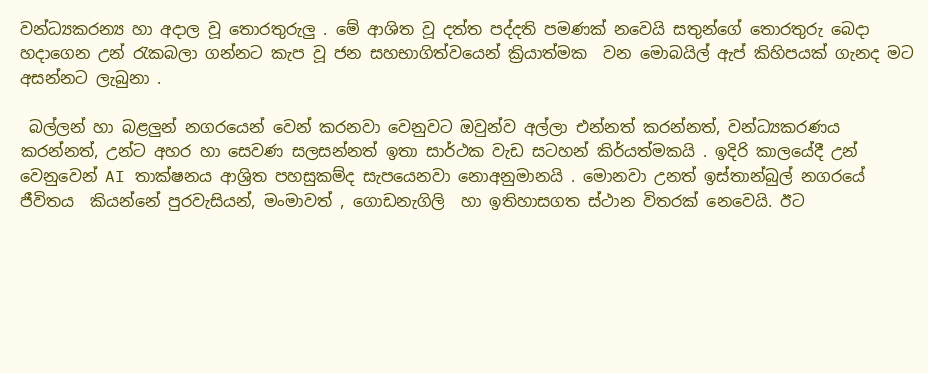වන්ධ්‍යකරන්‍ය හා අදාල වූ තොරතුරුලු . මේ ආශිත වූ දත්ත පද්දති පමණක් නවෙයි සතුන්ගේ තොරතුරු බෙදා හදාගෙන උන් රැකබලා ගන්නට කැප වූ ජන සහභාගිත්වයෙන් ක්‍රියාත්මක  වන මොබයිල් ඇප් කිහිපයක් ගැනද මට අසන්නට ලැබුනා .

 බල්ලන් හා බළලුන් නගරයෙන් වෙන් කරනවා වෙනුවට ඔවුන්ව අල්ලා එන්නත් කරන්නත්, වන්ධ්‍යකරණය කරන්නත්, උන්ට අහර හා සෙවණ සලසන්නත් ඉතා සාර්ථක වැඩ සටහන් කිර්යත්මකයි . ඉදිරි කාලයේදී උන් වෙනුවෙන් AI තාක්ෂනය ආශ්‍රිත පහසුකම්ද සැපයෙනවා නොඅනුමානයි . මොනවා උනත් ඉස්තාන්බුල් නගරයේ ජීවිතය  කියන්නේ පුරවැසියන්, මංමාවත් , ගොඩනැගිලි  හා ඉතිහාසගත ස්ථාන විතරක් නෙවෙයි. ඊට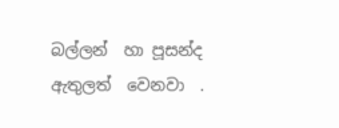බල්ලන්  හා පූසන්ද ඇතුලත්  වෙනවා  .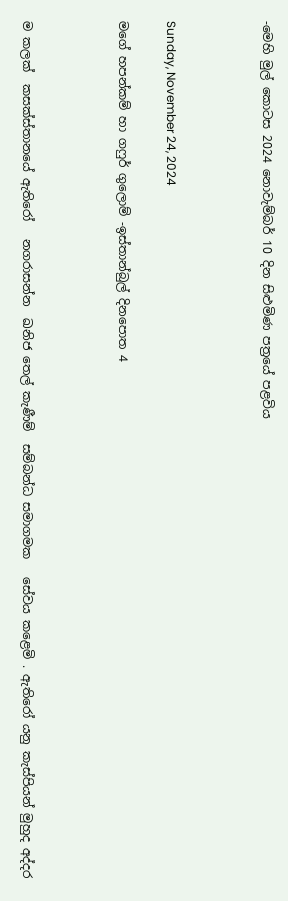-මෙහි මුල් කොටස 2024 නොවැම්බර් 10 දින සිළුමිණ පත්‍රයේ පළවිය



Sunday, November 24, 2024

මගේ හපන්කම් හා ගෆුර් ගුලොම් -ඉස්තාන්බුල් දිනපොත 4



ම කලක්  කසක්ස්තානයේ ඇතිරෝ   නගරාසන්න  ඛනිජ තෙල් කැණීම්  සම්බන්ධ සමාගමක   සේවය කළෙමි . ඇතිරෝ යනු කැස්පියන් මුහුද අද්දර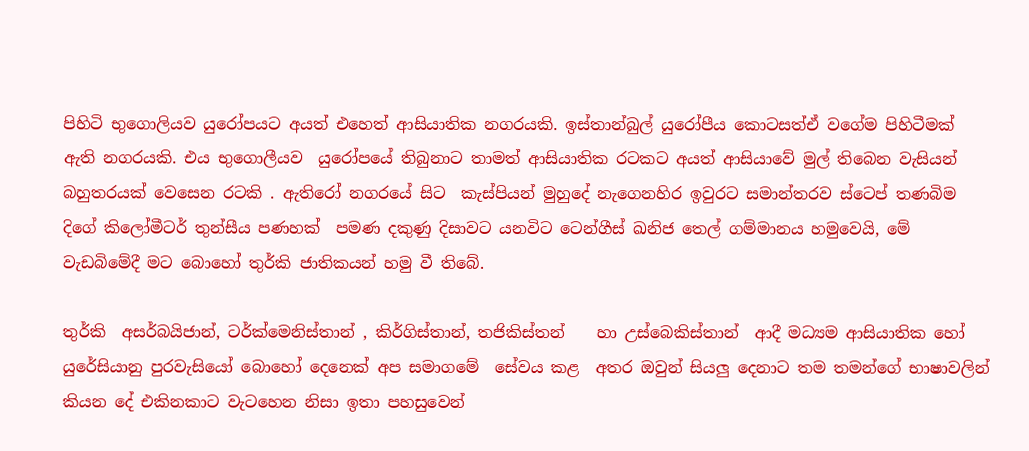පිහිටි භුගොලියව යුරෝපයට අයත් එහෙත් ආසියාතික නගරයකි. ඉස්තාන්බුල් යුරෝපීය කොටසත්ඒ වගේම පිහිටීමක් ඇති නගරයකි. එය භුගොලීයව  යුරෝපයේ තිබුනාට තාමත් ආසියාතික රටකට අයත් ආසියාවේ මුල් තිබෙන වැසියන් බහුතරයක් වෙසෙන රටකි . ඇතිරෝ නගරයේ සිට  කැස්පියන් මුහුදේ නැගෙනහිර ඉවුරට සමාන්තරව ස්ටෙප් තණබිම දිගේ කිලෝමීටර් තුන්සීය පණහක්  පමණ දකුණු දිසාවට යනවිට ටෙන්ගීස් ඛනිජ තෙල් ගම්මානය හමුවෙයි, මේ වැඩබිමේදී මට බොහෝ තුර්කි ජාතිකයන් හමු වී තිබේ.

තුර්කි  අසර්බයිජාන්, ටර්ක්මෙනිස්තාන් , කිර්ගිස්තාන්, තජිකිස්තන්    හා උස්බෙකිස්තාන්  ආදී මධ්‍යම ආසියාතික හෝ  යුරේසියානු පුරවැසියෝ බොහෝ දෙනෙක් අප සමාගමේ  සේවය කළ  අතර ඔවුන් සියලු දෙනාට තම තමන්ගේ භාෂාවලින් කියන දේ එකිනකාට වැටහෙන නිසා ඉතා පහසුවෙන්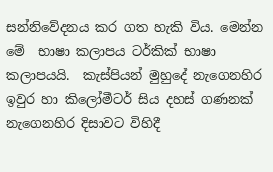සන්නිවේදනය කර ගත හැකි විය. මෙන්න මේ  භාෂා කලාපය ටර්කික් භාෂා කලාපයයි.  කැස්පියන් මුහුදේ නැගෙනහිර ඉවුර හා කිලෝමීටර් සිය දහස් ගණනක් නැගෙනහිර දිසාවට විහිදී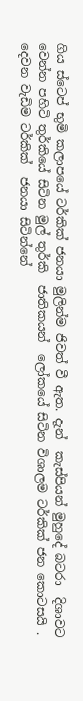ගිය ස්ටෙප් භුමි කලාපයේ ටර්කික් ජනයා මුලින්ම ජිවත් වී ඇත. දැන්  කැස්පියන් මුහුදේ බටරා  දිශාවට වෙන්න පහිටි තුර්කියේ සිටින මුල් තුර්කි  ජාතිකයන්  ලෝකයේ සිටින විශාලම ටර්කික් ජන කොටසයි . දෙවන වැඩිම ටර්කික්  ජනයා සිටින්නේ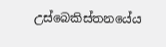උස්බෙකිස්තනයේය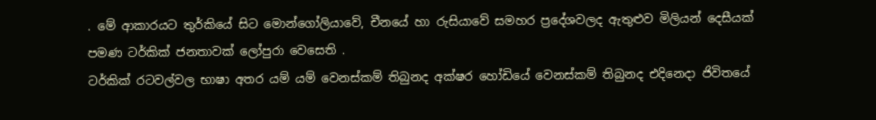. මේ ආකාරයට තුර්කියේ සිට මොන්ගෝලියාවේ, චීනයේ හා රුසියාවේ සමහර ප්‍රදේශවලද ඇතුළුව මිලියන් දෙසීයක් පමණ ටර්කික් ජනතාවක් ලෝපුරා වෙසෙති .
ටර්කික් රටවල්වල භාෂා අතර යම් යම් වෙනස්කම් තිබුනද අක්ෂර හෝඩියේ වෙනස්කම් තිබුනද එදිනෙදා ජිවිතයේ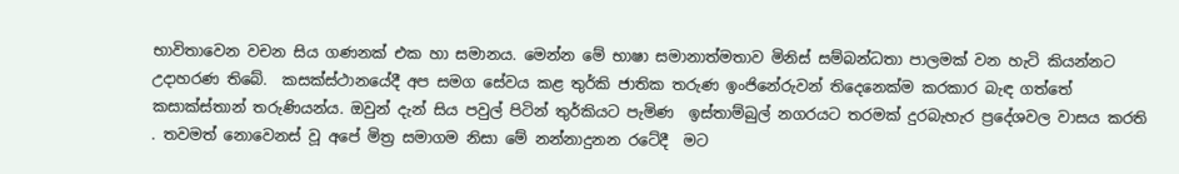භාවිතාවෙන වචන සිය ගණනක් එක හා සමානය. මෙන්න මේ භාෂා සමානාත්මතාව මිනිස් සම්බන්ධතා පාලමක් වන හැටි කියන්නට උදාහරණ තිබේ.  කසක්ස්ථානයේදී අප සමග සේවය කළ තුර්කි ජාතික තරුණ ඉංජිනේරුවන් තිදෙනෙක්ම කරකාර බැඳ ගත්තේ කසාක්ස්තාන් තරුණියන්ය. ඔවුන් දැන් සිය පවුල් පිටින් තුර්කියට පැමිණ  ඉස්තාම්බුල් නගරයට තරමක් දුරබැහැර ප්‍රදේශවල වාසය කරති . තවමත් නොවෙනස් වූ අපේ මිත්‍ර සමාගම නිසා මේ නන්නාදුනන රටේදී  මට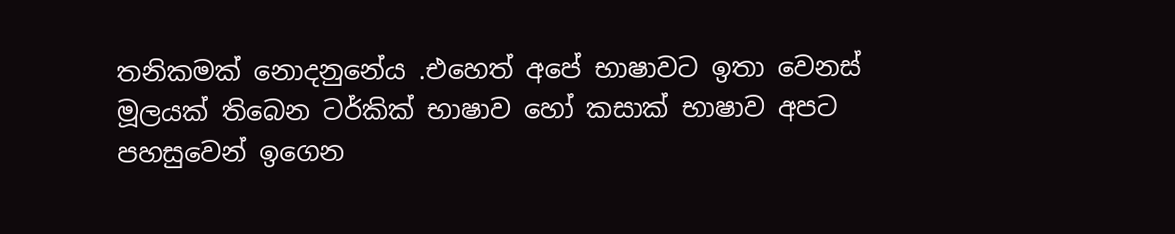තනිකමක් නොදනුනේය .එහෙත් අපේ භාෂාවට ඉතා වෙනස් මූලයක් තිබෙන ටර්කික් භාෂාව හෝ කසාක් භාෂාව අපට පහසුවෙන් ඉගෙන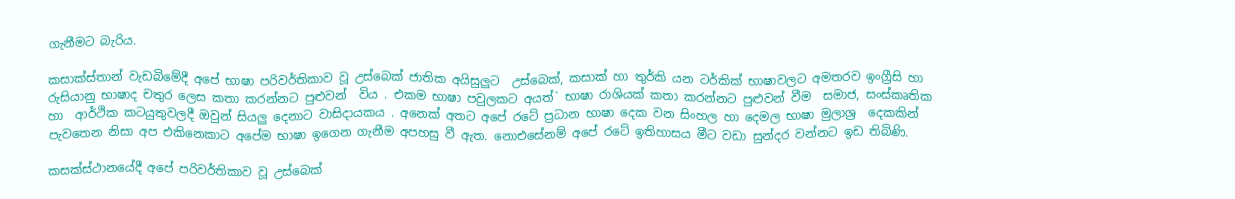ගැනීමට බැරිය.

කසාක්ස්තාන් වැඩබිමේදී අපේ භාෂා පරිවර්තිකාව වූ උස්බෙක් ජාතික අයිසුලුට  උස්බෙක්, කසාක් හා තුර්කි යන ටර්කික් භාෂාවලට අමතරව ඉංග්‍රීසි හා රුසියානු භාෂාද චතුර ලෙස කතා කරන්නට පුළුවන්  විය . එකම භාෂා පවුලකට අයත්` භාෂා රාශියක් කතා කරන්නට පුළුවන් වීම  සමාජ, සංස්කෘතික  හා  ආර්ථික කටයුතුවලදී ඔවුන් සියලු දෙනාට වාසිදායකය . අනෙක් අතට අපේ රටේ ප්‍රධාන භාෂා දෙක වන සිංහල හා දෙමල භාෂා මුලාශ්‍ර  දෙකකින් පැවතෙන නිසා අප එකිනෙකාට අපේම භාෂා ඉගෙන ගැනීම අපහසු වී ඇත. නොඑසේනම් අපේ රටේ ඉතිහාසය මීට වඩා සුන්දර වන්නට ඉඩ තිබිණි.

කසක්ස්ථානයේදී අපේ පරිවර්තිකාව වූ උස්බෙක්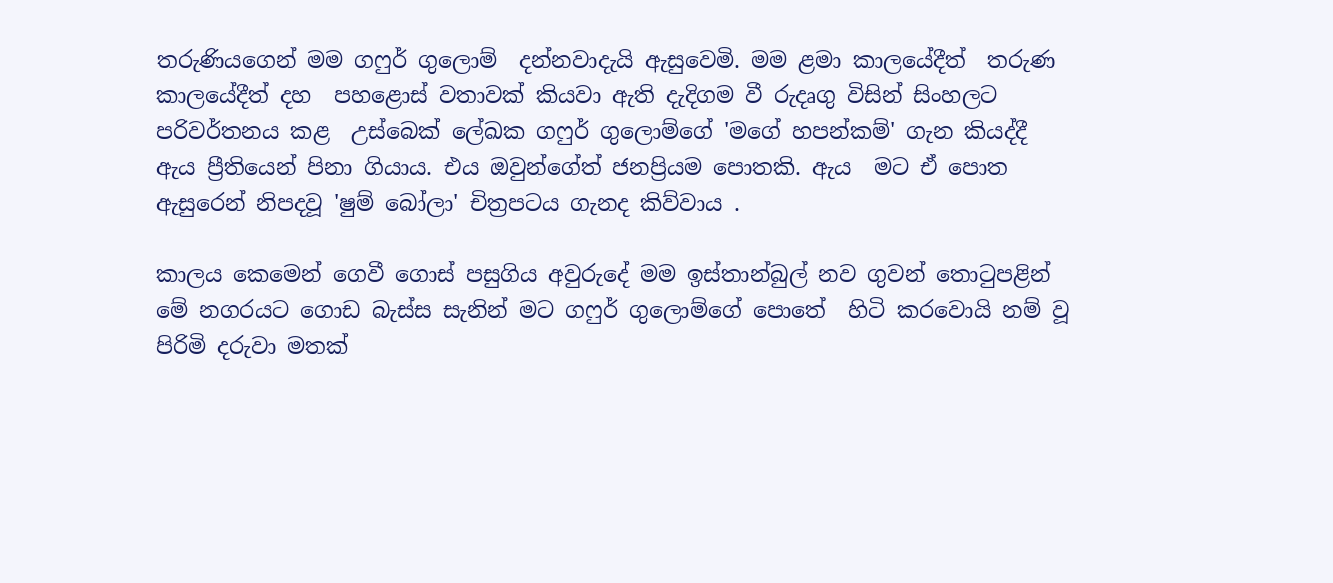තරුණියගෙන් මම ගෆුර් ගුලොම්  දන්නවාදැයි ඇසුවෙමි. මම ළමා කාලයේදීත්  තරුණ කාලයේදීත් දහ  පහළොස් වතාවක් කියවා ඇති දැදිගම වී රුදෘගු විසින් සිංහලට  පරිවර්තනය කළ  උස්බෙක් ලේඛක ගෆුර් ගුලොම්ගේ 'මගේ හපන්කම්' ගැන කියද්දී ඇය ප්‍රීතියෙන් පිනා ගියාය. එය ඔවුන්ගේත් ජනප්‍රියම පොතකි. ඇය  මට ඒ පොත ඇසුරෙන් නිපදවූ 'ෂුම් බෝලා' චිත්‍රපටය ගැනද කිව්වාය .

කාලය කෙමෙන් ගෙවී ගොස් පසුගිය අවුරුදේ මම ඉස්තාන්බුල් නව ගුවන් තොටුපළින්  මේ නගරයට ගොඩ බැස්ස සැනින් මට ගෆුර් ගුලොම්ගේ පොතේ  හිටි කරවොයි නම් වූ පිරිමි දරුවා මතක්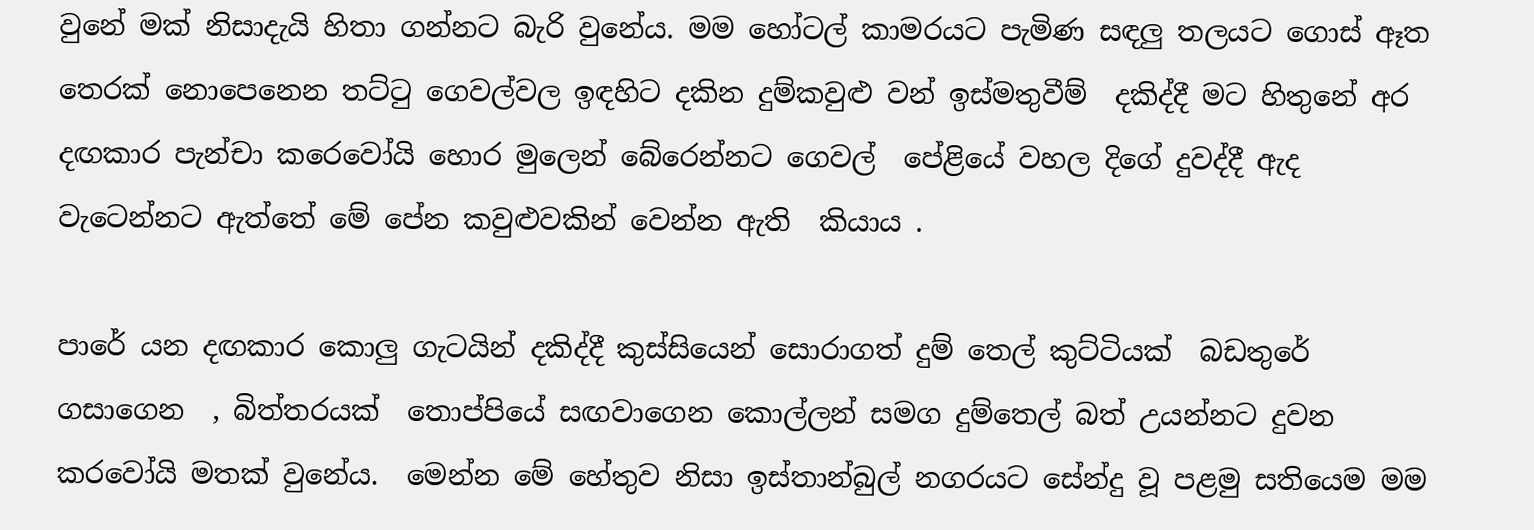වුනේ මක් නිසාදැයි හිතා ගන්නට බැරි වුනේය. මම හෝටල් කාමරයට පැමිණ සඳලු තලයට ගොස් ඈත  තෙරක් නොපෙනෙන තට්ටු ගෙවල්වල ඉඳහිට දකින දුම්කවුළු වන් ඉස්මතුවීම්  දකිද්දී මට හිතුනේ අර දඟකාර පැන්චා කරෙවෝයි හොර මුලෙන් බේරෙන්නට ගෙවල්  පේළියේ වහල දිගේ දුවද්දී ඇද වැටෙන්නට ඇත්තේ මේ පේන කවුළුවකින් වෙන්න ඇති  කියාය .

පාරේ යන දඟකාර කොලු ගැටයින් දකිද්දී කුස්සියෙන් සොරාගත් දුම් තෙල් කුට්ටියක්  බඩතුරේ ගසාගෙන  , බිත්තරයක්  තොප්පියේ සඟවාගෙන කොල්ලන් සමග දුම්තෙල් බත් උයන්නට දුවන කරවෝයි මතක් වුනේය.  මෙන්න මේ හේතුව නිසා ඉස්තාන්බුල් නගරයට සේන්දු වූ පළමු සතියෙම මම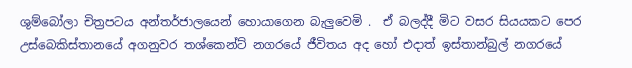ශුම්බෝලා චිත්‍රපටය අන්තර්ජාලයෙන් හොයාගෙන බැලුවෙමි .  ඒ බලද්දී මිට වසර සියයකට පෙර උස්බෙකිස්තානයේ අගනුවර තශ්කෙන්ට් නගරයේ ජීවිතය අද හෝ එදාත් ඉස්තාන්බුල් නගරයේ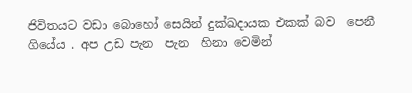ජිවිතයට වඩා බොහෝ සෙයින් දුක්ඛදායක එකක් බව  පෙනී ගියේය . අප උඩ පැන  පැන  හිනා වෙමින්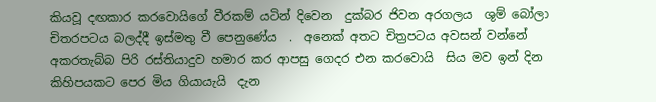කියවූ දඟකාර කරවොයිගේ වීරකම් යටින් දිවෙන  දුක්බර ජිවන අරගලය  ශුම් බෝලා චිතරපටය බලද්දී ඉස්මතු වී පෙනුණේය  .  අනෙක් අතට චිත්‍රපටය අවසන් වන්නේ අකරතැබ්බ පිරි රස්තියාදුව හමාර කර ආපසු ගෙදර එන කරවොයි  සිය මව ඉන් දින කිහිපයකට පෙර මිය ගියායැයි  දැන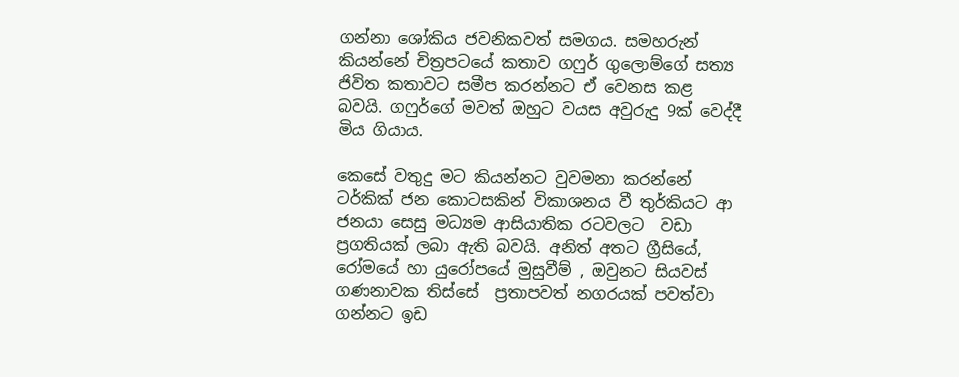ගන්නා ශෝකිය ජවනිකවත් සමගය. සමහරුන් කියන්නේ චිත්‍රපටයේ කතාව ගෆුර් ගුලොම්ගේ සත්‍ය ජිවිත කතාවට සමීප කරන්නට ඒ වෙනස කළ  බවයි. ගෆුර්ගේ මවත් ඔහුට වයස අවුරුදු 9ක් වෙද්දී මිය ගියාය.

කෙසේ වතුදු මට කියන්නට වුවමනා කරන්නේ ටර්කික් ජන කොටසකින් විකාශනය වී තුර්කියට ආ ජනයා සෙසු මධ්‍යම ආසියාතික රටවලට  වඩා ප්‍රගතියක් ලබා ඇති බවයි. අනිත් අතට ග්‍රීසියේ, රෝමයේ හා යුරෝපයේ මුසුවීම් , ඔවුනට සියවස් ගණනාවක තිස්සේ  ප්‍රතාපවත් නගරයක් පවත්වා ගන්නට ඉඩ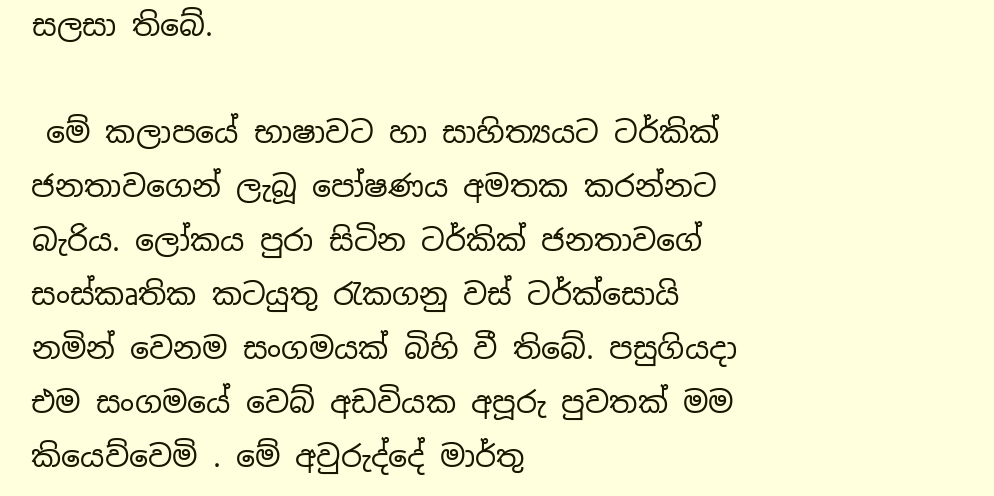සලසා තිබේ.

 මේ කලාපයේ භාෂාවට හා සාහිත්‍යයට ටර්කික්  ජනතාවගෙන් ලැබූ පෝෂණය අමතක කරන්නට බැරිය. ලෝකය පුරා සිටින ටර්කික් ජනතාවගේ සංස්කෘතික කටයුතු රැකගනු වස් ටර්ක්සොයි නමින් වෙනම සංගමයක් බිහි වී තිබේ. පසුගියදා එම සංගමයේ වෙබ් අඩවියක අපූරු පුවතක් මම කියෙව්වෙමි . මේ අවුරුද්දේ මාර්තු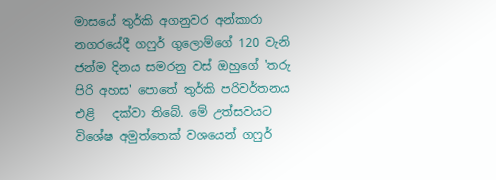මාසයේ තුර්කි අගනුවර අන්කාරා නගරයේදී ගෆුර් ගුලොම්ගේ 120 වැනි ජන්ම දිනය සමරනු වස් ඔහුගේ 'තරු පිරි අහස' පොතේ තුර්කි පරිවර්තනය එළි   දක්වා තිබේ. මේ උත්සවයට  විශේෂ අමුත්තෙක් වශයෙන් ගෆුර්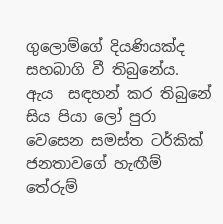ගුලොම්ගේ දියණියක්ද සහබාගි වී තිබුනේය.  ඇය  සඳහන් කර තිබුනේ සිය පියා ලෝ පුරා වෙසෙන සමස්ත ටර්කික් ජනතාවගේ හැඟීම් තේරුම්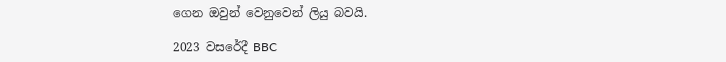ගෙන ඔවුන් වෙනුවෙන් ලියු බවයි.

2023 වසරේදී BBC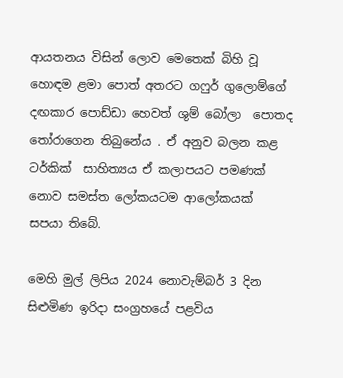ආයතනය විසින් ලොව මෙතෙක් බිහි වූ හොඳම ළමා පොත් අතරට ගෆුර් ගුලොම්ගේ දඟකාර පොඩ්ඩා හෙවත් ශුම් බෝලා  පොතද තෝරාගෙන තිබුනේය . ඒ අනුව බලන කළ  ටර්කික්  සාහිත්‍යය ඒ කලාපයට පමණක් නොව සමස්ත ලෝකයටම ආලෝකයක්  සපයා තිබේ.

මෙහි මුල් ලිපිය 2024 නොවැම්බර් 3 දින සිළුමිණ ඉරිදා සංග්‍රහයේ පළවිය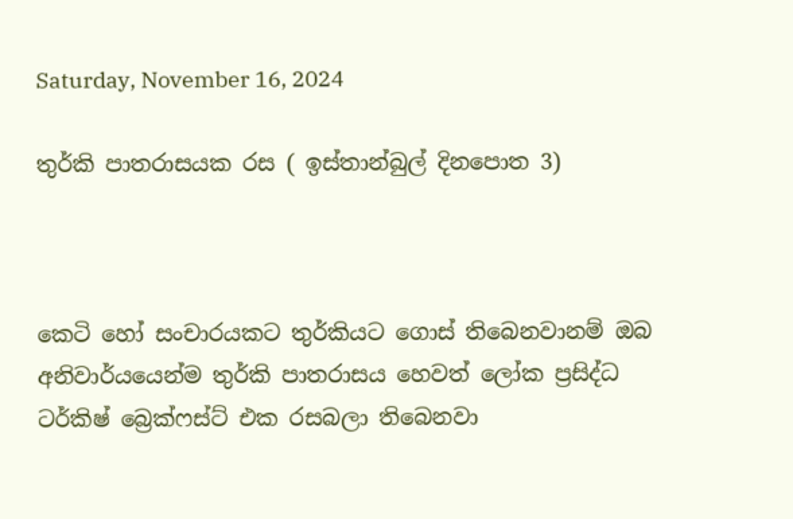Saturday, November 16, 2024

තුර්කි පාතරාසයක රස ( ඉස්තාන්බුල් දිනපොත 3)



කෙටි හෝ සංචාරයකට තුර්කියට ගොස් තිබෙනවානම් ඔබ අනිවාර්යයෙන්ම තුර්කි පාතරාසය හෙවත් ලෝක ප්‍රසිද්ධ ටර්කිෂ් බ්‍රෙක්ෆස්ට් එක රසබලා තිබෙනවා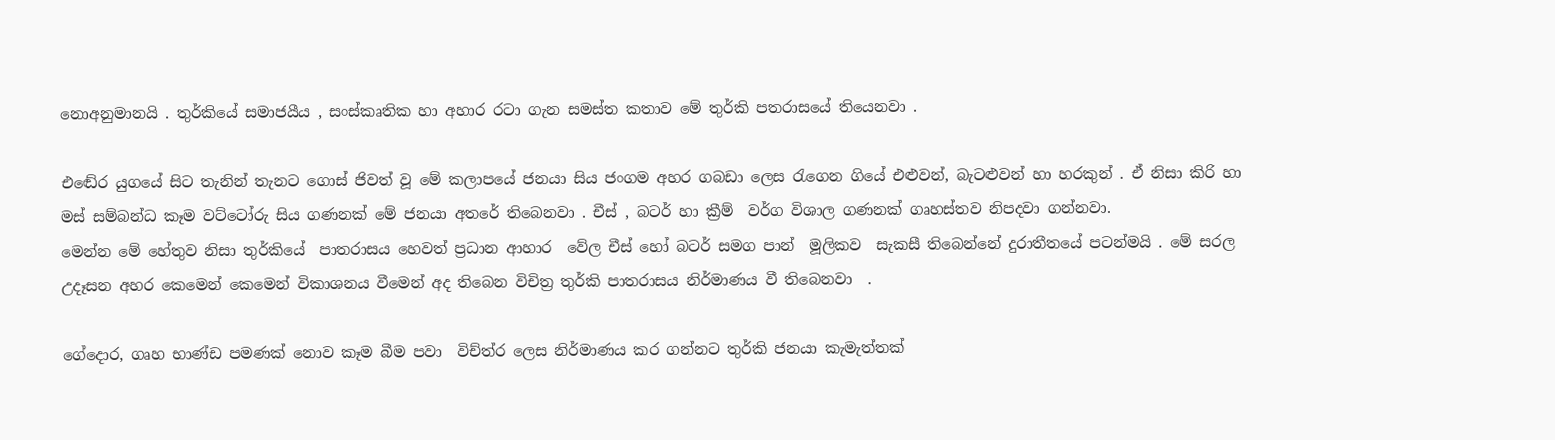නොඅනුමානයි . තුර්කියේ සමාජයීය , සංස්කෘතික හා අහාර රටා ගැන සමස්ත කතාව මේ තුර්කි පතරාසයේ තියෙනවා .

එඬේර යුගයේ සිට තැනින් තැනට ගොස් ජිවත් වූ මේ කලාපයේ ජනයා සිය ජංගම අහර ගබඩා ලෙස රැගෙන ගියේ එළුවන්, බැටළුවන් හා හරකුන් . ඒ නිසා කිරි හා මස් සම්බන්ධ කෑම වට්ටෝරු සිය ගණනක් මේ ජනයා අතරේ තිබෙනවා . චීස් , බටර් හා ක්‍රීම්  වර්ග විශාල ගණනක් ගෘහස්තව නිපදවා ගන්නවා.
මෙන්න මේ හේතුව නිසා තුර්කියේ  පාතරාසය හෙවත් ප්‍රධාන ආහාර  වේල චීස් හෝ බටර් සමග පාන්  මූලිකව  සැකසී තිබෙන්නේ දුරාතීතයේ පටන්මයි . මේ සරල උදෑසන අහර කෙමෙන් කෙමෙන් විකාශනය වීමෙන් අද තිබෙන විචිත්‍ර තුර්කි පාතරාසය නිර්මාණය වී තිබෙනවා  .

ගේදොර, ගෘහ භාණ්ඩ පමණක් නොව කෑම බීම පවා  විච්ත්ර ලෙස නිර්මාණය කර ගන්නට තුර්කි ජනයා කැමැත්තක්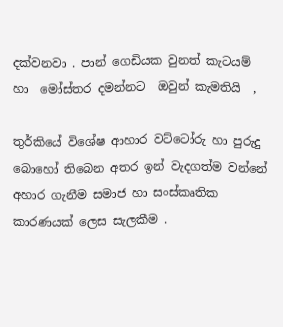දක්වනවා . පාන් ගෙඩියක වුනත් කැටයම් හා  මෝස්‌තර දමන්නට  ඔවුන් කැමතියි  ,

තුර්කියේ විශේෂ ආහාර වට්ටෝරු හා පුරුදු  බොහෝ තිබෙන අතර ඉන් වැදගත්ම වන්නේ  අහාර ගැනීම සමාජ හා සංස්කෘතික කාරණයක් ලෙස සැලකීම .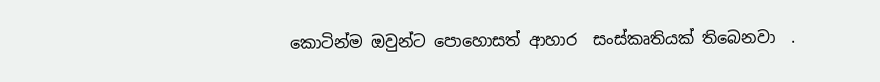කොටින්ම ඔවුන්ට පොහොසත් ආහාර  සංස්කෘතියක් තිබෙනවා  .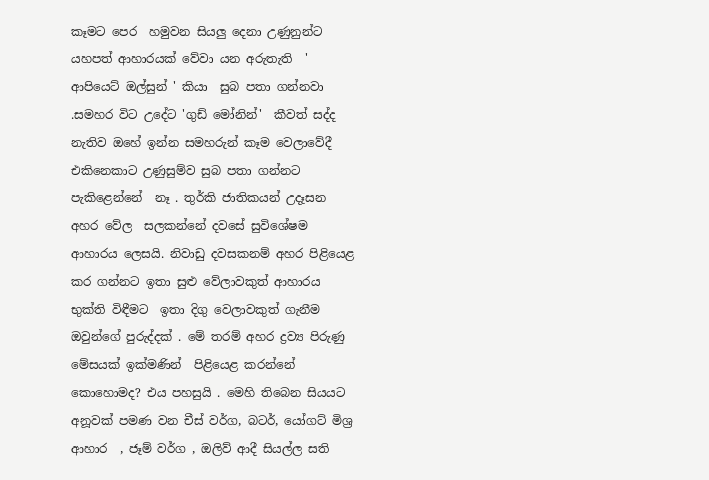කෑමට පෙර  හමුවන සියලු දෙනා උණුනුන්ට   යහපත් ආහාරයක් වේවා යන අරුතැති  ' ආපියෙට් ඔල්සුන් ' කියා  සුබ පතා ගන්නවා  .සමහර විට උදේට 'ගුඩ් මෝනින්'  කීවත් සද්ද නැතිව ඔහේ ඉන්න සමහරුන් කෑම වෙලාවේදී එකිනෙකාට උණුසුම්ව සුබ පතා ගන්නට පැකිළෙන්නේ  නෑ . තුර්කි ජාතිකයන් උදෑසන අහර වේල  සලකන්නේ දවසේ සුවිශේෂම ආහාරය ලෙසයි. නිවාඩු දවසකනම් අහර පිළියෙළ කර ගන්නට ඉතා සුළු වේලාවකුත් ආහාරය භුක්ති විඳීමට  ඉතා දිගු වෙලාවකුත් ගැනීම ඔවුන්ගේ පුරුද්දක් . මේ තරම් අහර ද්‍රව්‍ය පිරුණු මේසයක් ඉක්මණින්  පිළියෙළ කරන්නේ කොහොමද? එය පහසුයි . මෙහි තිබෙන සියයට අනූවක් පමණ වන චීස් වර්ග, බටර්, යෝගට් මිශ්‍ර ආහාර  , ජෑම් වර්ග , ඔලිව් ආදී සියල්ල සති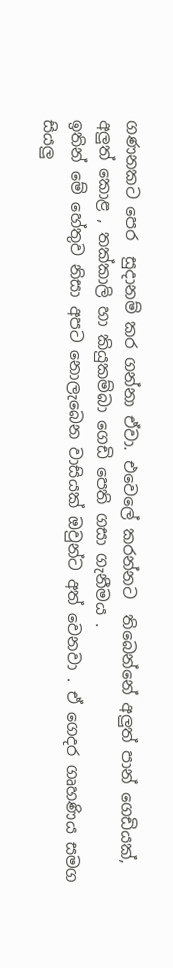ගණනකට පෙර  සුදානම් කර ගන්නා ඒවා. එවෙලේ කරන්නට  තිබෙන්නේ අලුත් පාන් ගෙඩියක්, අලුත් කොළ , තක්කාලි හා කියුකම්බා ගෙඩි පෙති ගසා ගැනීමය .
ඉතින් මේ හේතුව නිසා අපට නොලැබෙන වාසියක් ඔවුන්ට අත් වෙනවා . ඒ ගෙදර ගෘහණිය සමග   සියලු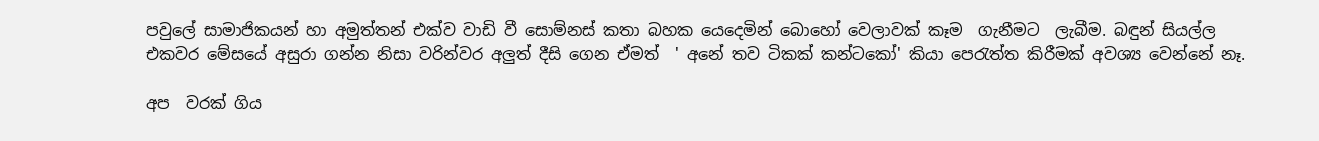පවුලේ සාමාජිකයන් හා අමුත්තන් එක්ව වාඩි වී සොම්නස් කතා බහක යෙදෙමින් බොහෝ වෙලාවක් කෑම  ගැනීම‍ට  ලැබීම. බඳුන් සියල්ල එකවර මේසයේ අසුරා ගන්න නිසා වරින්වර අලුත් දීසි ගෙන ඒමත්  ' අනේ තව ටිකක් කන්ටකෝ' කියා පෙරැත්ත කිරීමක් අවශ්‍ය වෙන්නේ නෑ.

අප  වරක් ගිය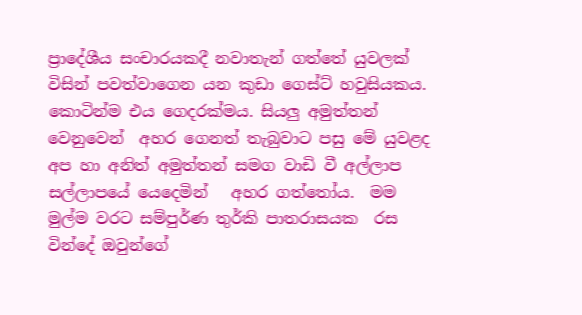ප්‍රාදේශීය සංචාරයකදී නවාතැන් ගත්තේ යුවලක් විසින් පවත්වාගෙන යන කුඩා ගෙස්ට් හවුසියකය. කොටින්ම එය ගෙදරක්මය. සියලු අමුත්තන් වෙනුවෙන්  අහර ගෙනත් තැබුවාට පසු මේ යුවළද අප හා අනිත් අමුත්තන් සමග වාඩි වී අල්ලාප සල්ලාපයේ යෙදෙමින්   අහර ගත්තෝය.  මම මුල්ම වරට සම්පුර්ණ තුර්කි පාතරාසයක  රස වින්දේ ඔවුන්ගේ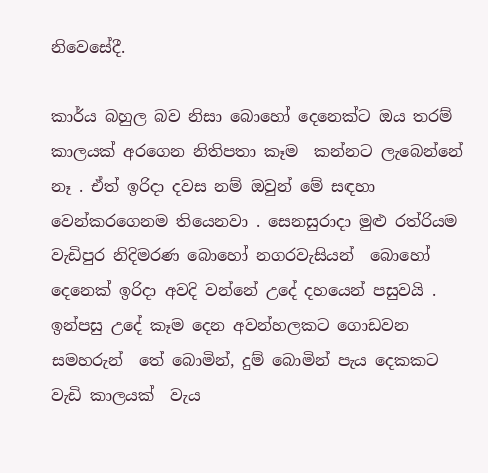නිවෙසේදී.

කාර්ය බහුල බව නිසා බොහෝ දෙනෙක්ට ඔය තරම්  කාලයක් අරගෙන නිතිපතා කෑම  කන්නට ලැබෙන්නේ නෑ . ඒත් ඉරිදා දවස නම් ඔවුන් මේ සඳහා වෙන්කරගෙනම තියෙනවා . සෙනසුරාදා මුළු රත්රියම  වැඩිපුර නිදිමරණ බොහෝ නගරවැසියන්  බොහෝ දෙනෙක් ඉරිදා අවදි වන්නේ උදේ දහයෙන් පසුවයි . ඉන්පසු උදේ කෑම දෙන අවන්හලකට ගොඩවන සමහරුන්  තේ බොමින්, දුම් බොමින් පැය දෙකකට වැඩි කාලයක්  වැය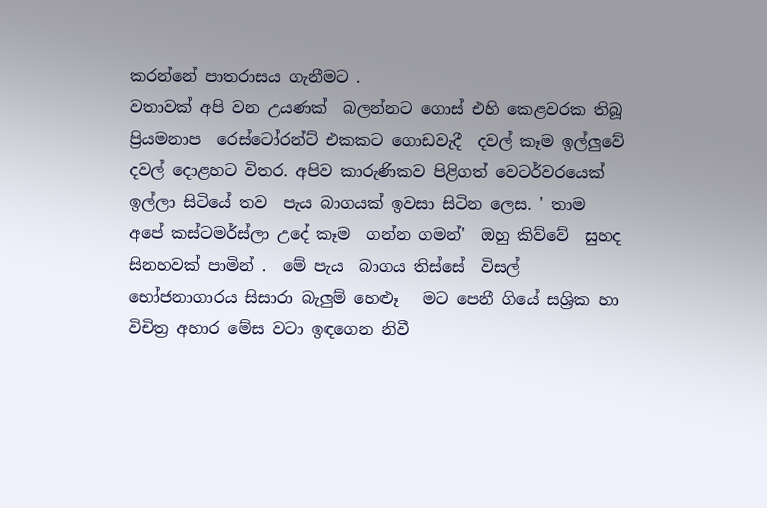කරන්නේ පාතරාසය ගැනීමට .
වතාවක් අපි වන උයණක්  බලන්නට ගොස් එහි කෙළවරක තිබූ  ප්‍රියමනාප  රෙස්ටෝරන්ට් එකකට ගොඩවැදී  දවල් කෑම ඉල්ලුවේ දවල් දොළහට විතර. අපිව කාරුණිකව පිළිගත් වෙටර්වරයෙක් ඉල්ලා සිටියේ තව  පැය බාගයක් ඉවසා සිටින ලෙස. ' තාම  අපේ කස්ටමර්ස්ලා උදේ කෑම  ගන්න ගමන්'  ඔහු කිව්වේ  සුහද සිනහවක් පාමින් .  මේ පැය  බාගය තිස්සේ  විසල් භෝජනාගාරය සිසාරා බැලුම් හෙළූ   මට පෙනී ගියේ සශ්‍රික හා විචිත්‍ර අහාර මේස වටා ඉඳගෙන නිවී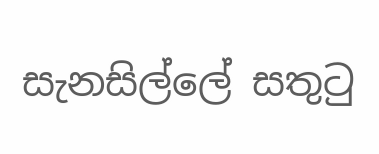සැනසිල්ලේ සතුටු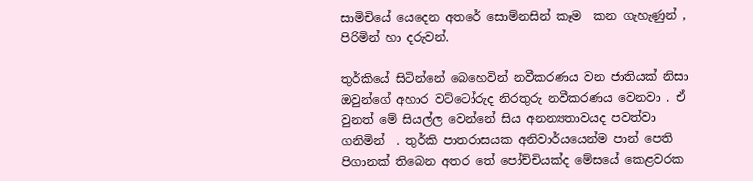සාමිචියේ යෙදෙන අතරේ සොම්නසින් කෑම  කන ගැහැණුන් , පිරිමින් හා දරුවන්.

තුර්කියේ සිටින්නේ බෙහෙවින් නවීකරණය වන ජාතියක් නිසා ඔවුන්ගේ අහාර වට්ටෝරුද නිරතුරු නවීකරණය වෙනවා . ඒ වුනත් මේ සියල්ල වෙන්නේ සිය අනන්‍යතාවයද පවත්වා ගනිමින්  . තුර්කි පාතරාසයක අනිවාර්යයෙන්ම පාන් පෙති පිගානක් තිබෙන අතර තේ පෝච්චියක්ද මේසයේ කෙළවරක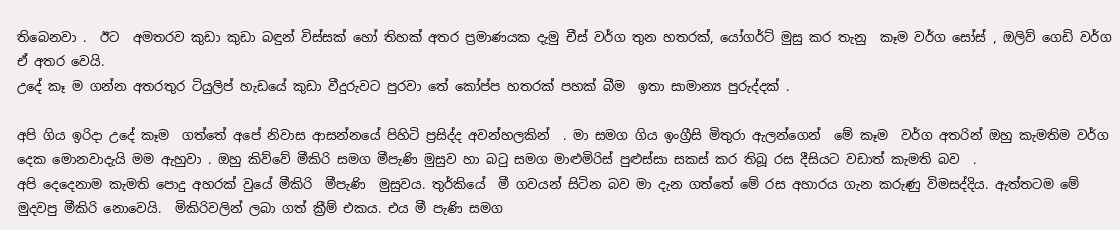තිබෙනවා .  ඊට  අමතරව කුඩා කුඩා බඳුන් විස්සක් හෝ තිහක් අතර ප්‍රමාණයක දැමු චීස් වර්ග තුන හතරක්, යෝගර්ට් මුසු කර තැනු  කෑම වර්ග සෝස් , ඔලිව් ගෙඩි වර්ග ඒ අතර වෙයි.
උදේ කෑ ම ගන්න අතරතුර ටියුලිප් හැඩයේ කුඩා වීදුරුවට පුරවා තේ කෝප්ප හතරක් පහක් බීම  ඉතා සාමාන්‍ය පුරුද්දක් .

අපි ගිය ඉරිදා උදේ කෑම  ගත්තේ අපේ නිවාස ආසන්නයේ පිහිටි ප්‍රසිද්ද අවන්හලකින්  . මා සමග ගිය ඉංග්‍රීසි මිතුරා ඇලන්ගෙන්  මේ කෑම  වර්ග අතරින් ඔහු කැමතිම වර්ග දෙක මොනවාදැයි මම ඇහුවා . ඔහු කිව්වේ මීකිරි සමග මීපැණි මුසුව හා බටු සමග මාළුමිරිස් පුළුස්සා සකස් කර තිබූ රස දීසියට වඩාත් කැමති බව  .
අපි දෙදෙනාම කැමති පොදු අහරක් වුයේ මීකිරි  මීපැණි  මුසුවය. තුර්කියේ  මී ගවයන් සිටින බව මා දැන ගත්තේ මේ රස අහාරය ගැන කරුණු විමසද්දිය. ඇත්තටම මේ මුදවපු මීකිරි නොවෙයි.  මිකිරිවලින් ලබා ගත් ක්‍රීම් එකය. එය මී පැණි සමග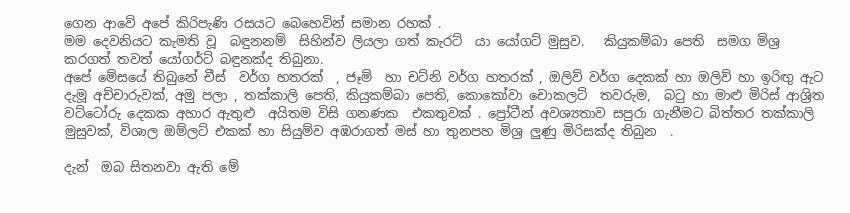ගෙන ආවේ අපේ කිරිපැණි රසයට බෙහෙවින් සමාන රහක් .
මම දෙවනියට කැමති වූ  බඳුනනම්  සිහින්ව ලියලා ගත් කැරට්  යා යෝගට් මුසුව.   කියුකම්බා පෙති  සමග මිශ්‍ර කරගත් තවත් යෝගර්ට් බඳුනක්ද තිබුනා.
අපේ මේසයේ තිබුනේ චීස්  වර්ග හතරක්  , ජෑම්  හා චට්නි වර්ග හතරක් , ඔලිව් වර්ග දෙකක් හා ඔලිව් හා ඉරිඟු ඇට දැමූ අච්චාරුවක්, අමු පලා , තක්කාලි පෙති, කියුකම්බා පෙති, කොකෝවා චොකලට්  තවරුම,  බටු හා මාළු මිරිස් ආශ්‍රිත වට්ටෝරු දෙකක අහාර ඇතුළු  අයිතම විසි ගනණක  එකතුවක් . ප්‍රෝටීන් අවශ්‍යතාව සපුරා ගැනීමට බිත්තර තක්කාලි මුසුවක්, විශාල ඔම්ලට් එකක් හා සියුම්ව අඹරාගත් මස් හා තුනපහ මිශ්‍ර ලුණු මිරිසක්ද තිබුන  .

දැන්  ඔබ සිතනවා ඇති මේ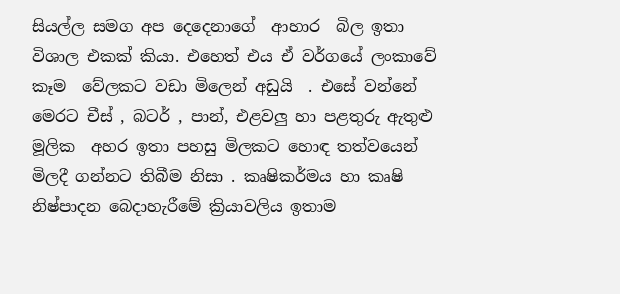සියල්ල සමග අප දෙදෙනාගේ  ආහාර  බිල ඉතා විශාල එකක් කියා. එහෙත් එය ඒ වර්ගයේ ලංකාවේ කෑම  වේලකට වඩා මිලෙන් අඩුයි  . එසේ වන්නේ මෙරට චීස් , බටර් , පාන්, එළවලු හා පළතුරු ඇතුළු මූලික  අහර ඉතා පහසු මිලකට හොඳ තත්වයෙන් මිලදී ගන්නට තිබීම නිසා . කෘෂිකර්මය හා කෘෂි  නිෂ්පාදන බෙදාහැරීමේ ක්‍රියාවලිය ඉතාම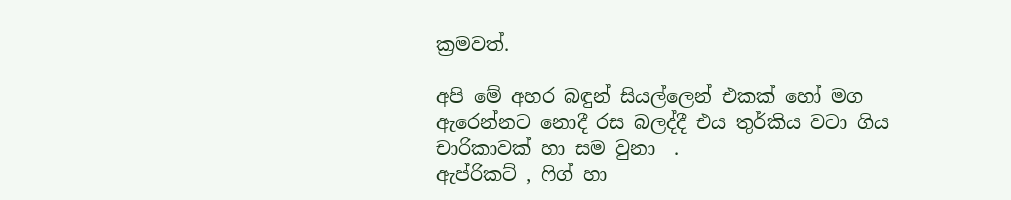ක්‍රමවත්.

අපි මේ අහර බඳුන් සියල්ලෙන් එකක් හෝ මග ඇරෙන්නට නොදී රස බලද්දී එය තුර්කිය වටා ගිය චාරිකාවක් හා සම වුනා  .
ඇප්රිකට් , ෆිග් හා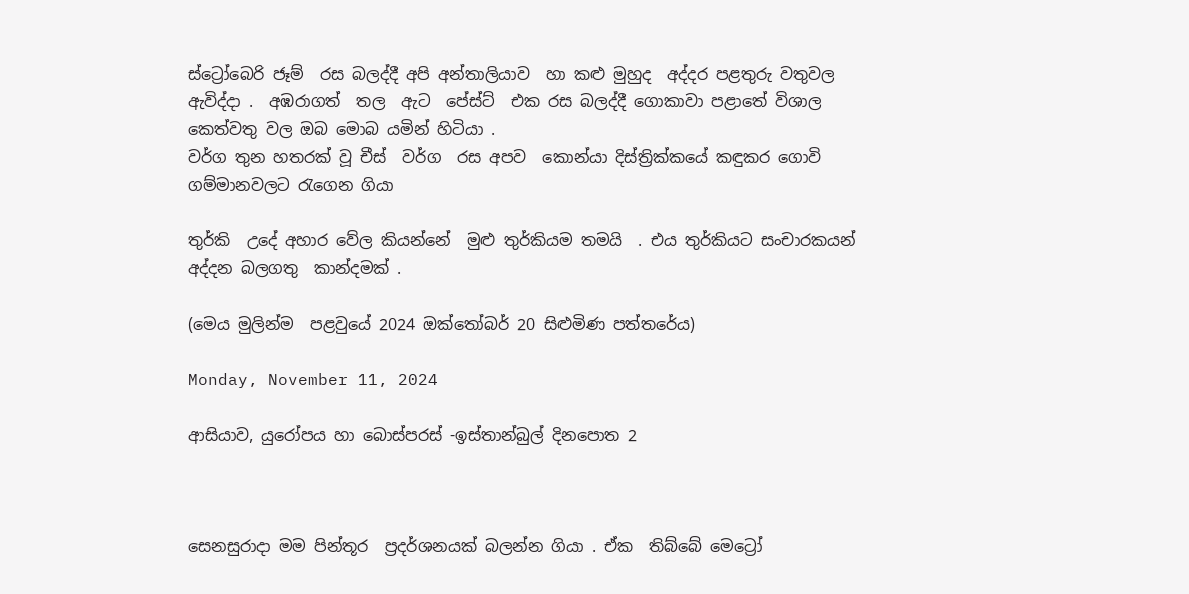ස්ට්‍රෝබෙරි ජෑම්  රස බලද්දී අපි අන්තාලියාව  හා කළු මුහුද  අද්දර පළතුරු වතුවල ඇවිද්දා .  අඹරාගත්  තල  ඇට  පේස්ට්  එක රස බලද්දී ගොකාවා පළාතේ විශාල කෙත්වතු වල ඔබ මොබ යමින් හිටියා .
වර්ග තුන හතරක් වූ චීස්  වර්ග  රස අපව  කොන්යා දිස්ත්‍රික්කයේ කඳුකර ගොවි  ගම්මානවලට රැගෙන ගියා

තුර්කි  උදේ අහාර වේල කියන්නේ  මුළු තුර්කියම තමයි  . එය තුර්කියට සංචාරකයන් අද්දන බලගතු  කාන්දමක් .

(මෙය මුලින්ම  පළවුයේ 2024 ඔක්තෝබර් 20 සිළුමිණ පත්තරේය)

Monday, November 11, 2024

ආසියාව, යුරෝපය හා බොස්පරස් -ඉස්තාන්බුල් දිනපොත 2



සෙනසුරාදා මම පින්තූර  ප්‍රදර්ශනයක් බලන්න ගියා . ඒක  තිබ්බේ මෙට්‍රෝ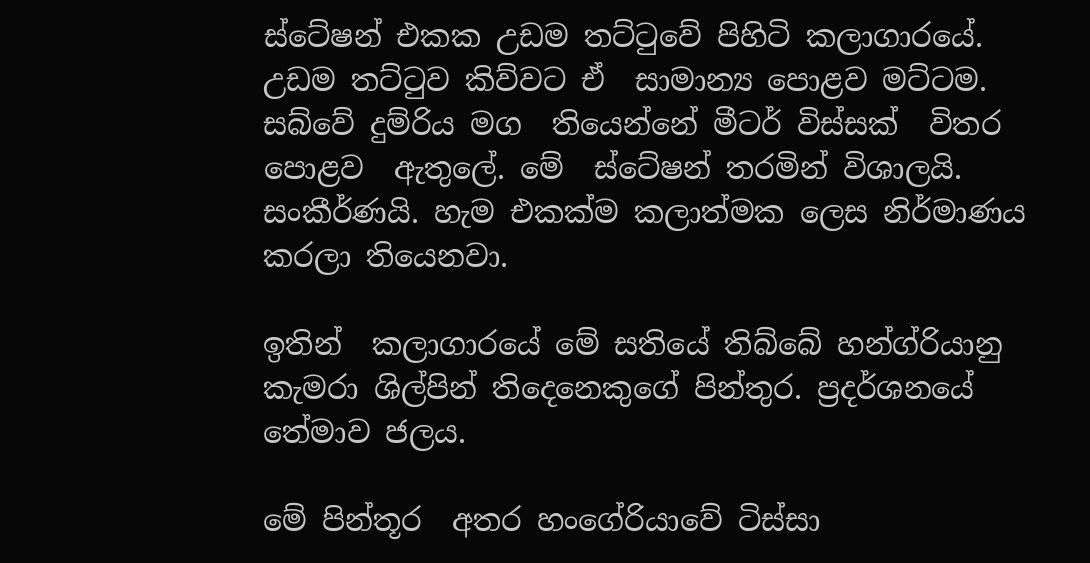ස්ටේෂන් එකක උඩම තට්ටුවේ පිහිටි කලාගාරයේ. උඩම තට්ටුව කිව්වට ඒ  සාමාන්‍ය පොළව මට්ටම. සබ්වේ දුම්රිය මග  තියෙන්නේ මීටර් විස්සක්  විතර පොළව  ඇතුලේ. මේ  ස්ටේෂන් තරමින් විශාලයි. සංකීර්ණයි. හැම එකක්ම කලාත්මක ලෙස නිර්මාණය කරලා තියෙනවා.

ඉතින්  කලාගාරයේ මේ සතියේ තිබ්බේ හන්ග්රියානු කැමරා ශිල්පින් තිදෙනෙකුගේ පින්තුර. ප්‍රදර්ශනයේ තේමාව ජලය.

මේ පින්තූර  අතර හංගේරියාවේ ටිස්සා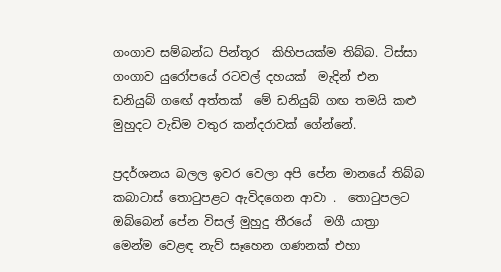ගංගාව සම්බන්ධ පින්තූර  කිහිපයක්ම තිබ්බ. ටිස්සා  ගංගාව යුරෝපයේ රටවල් දහයක්  මැදින් එන ඩනියුබ් ගඟේ අත්තක්  මේ ඩනියුබ් ගඟ තමයි කළු මුහුදට වැඩිම වතුර කන්දරාවක් ගේන්නේ.

ප්‍රදර්ශනය බලල ඉවර වෙලා අපි පේන මානයේ තිබ්බ  කබාටාස් තොටුපළට ඇවිදගෙන ආවා .  තොටුපලට ඔබ්බෙන් පේන විසල් මුහුදු තීරයේ  මගී යාත්‍රා  මෙන්ම වෙළඳ නැව් සෑහෙන ගණනක් එහා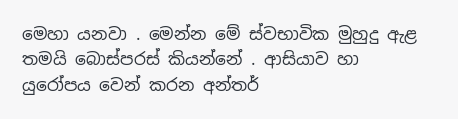මෙහා යනවා . මෙන්න මේ ස්වභාවික මුහුදු ඇළ තමයි බොස්පරස් කියන්නේ . ආසියාව හා යුරෝපය වෙන් කරන අන්තර්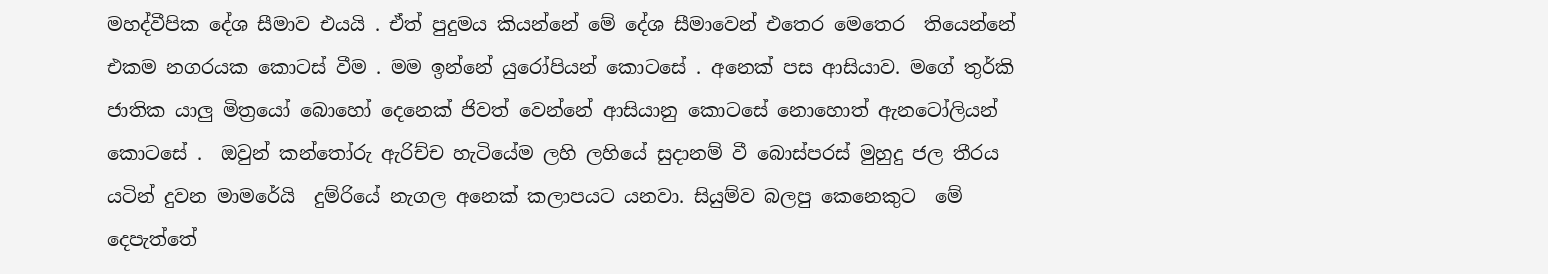මහද්වීපික දේශ සීමාව එයයි . ඒත් පුදුමය කියන්නේ මේ දේශ සීමාවෙන් එතෙර මෙතෙර  තියෙන්නේ එකම නගරයක කොටස් වීම . මම ඉන්නේ යුරෝපියන් කොටසේ . අනෙක් පස ආසියාව. මගේ තුර්කි ජාතික යාලු මිත්‍රයෝ බොහෝ දෙනෙක් ජිවත් වෙන්නේ ආසියානු කොටසේ නොහොත් ඇනටෝලියන් කොටසේ .  ඔවුන් කන්තෝරු ඇරිච්ච හැටියේම ලහි ලහියේ සුදානම් වී බොස්පරස් මුහුදු ජල තීරය   යටින් දුවන මාමරේයි  දුම්රියේ නැගල අනෙක් කලාපයට යනවා. සියුම්ව බලපු කෙනෙකුට  මේ දෙපැත්තේ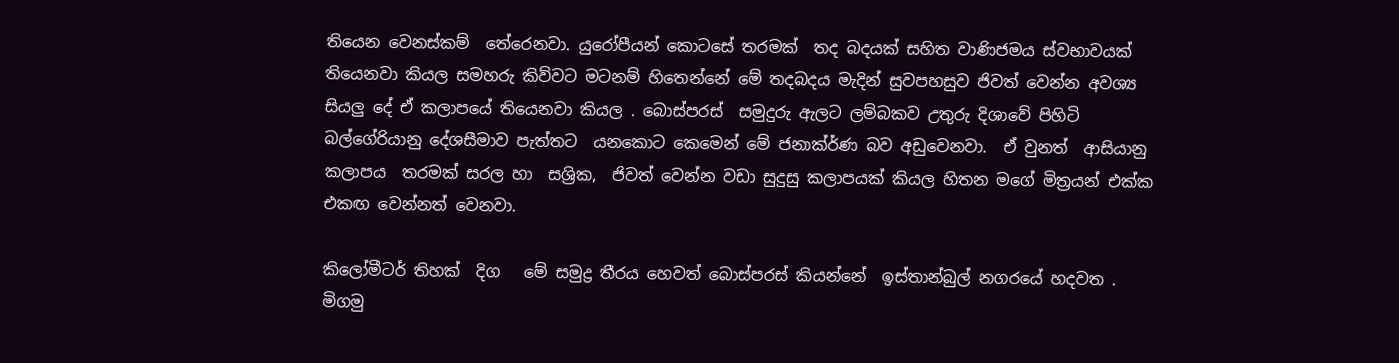තියෙන වෙනස්කම්  තේරෙනවා. යුරෝපීයන් කොටසේ තරමක්  තද බදයක් සහිත වාණිජමය ස්වභාවයක් තියෙනවා කියල සමහරු කිව්වට මටනම් හිතෙන්නේ මේ තදබදය මැදින් සුවපහසුව ජිවත් වෙන්න අවශ්‍ය සියලු දේ ඒ කලාපයේ තියෙනවා කියල . බොස්පරස්  සමුදුරු ඇලට ලම්බකව උතුරු දිශාවේ පිහිටි බල්ගේරියානු දේශසීමාව පැත්තට  යනකොට කෙමෙන් මේ ජනාක්ර්ණ බව අඩුවෙනවා.  ඒ වුනත්  ආසියානු කලාපය  තරමක් සරල හා  සශ්‍රික,  ජිවත් වෙන්න වඩා සුදුසු කලාපයක් කියල හිතන මගේ මිත්‍රයන් එක්ක එකඟ වෙන්නත් වෙනවා.

කිලෝමීටර් තිහක්  දිග   මේ සමුද්‍ර තීරය හෙවත් බොස්පරස් කියන්නේ  ඉස්තාන්බුල් නගරයේ හදවත . මිගමු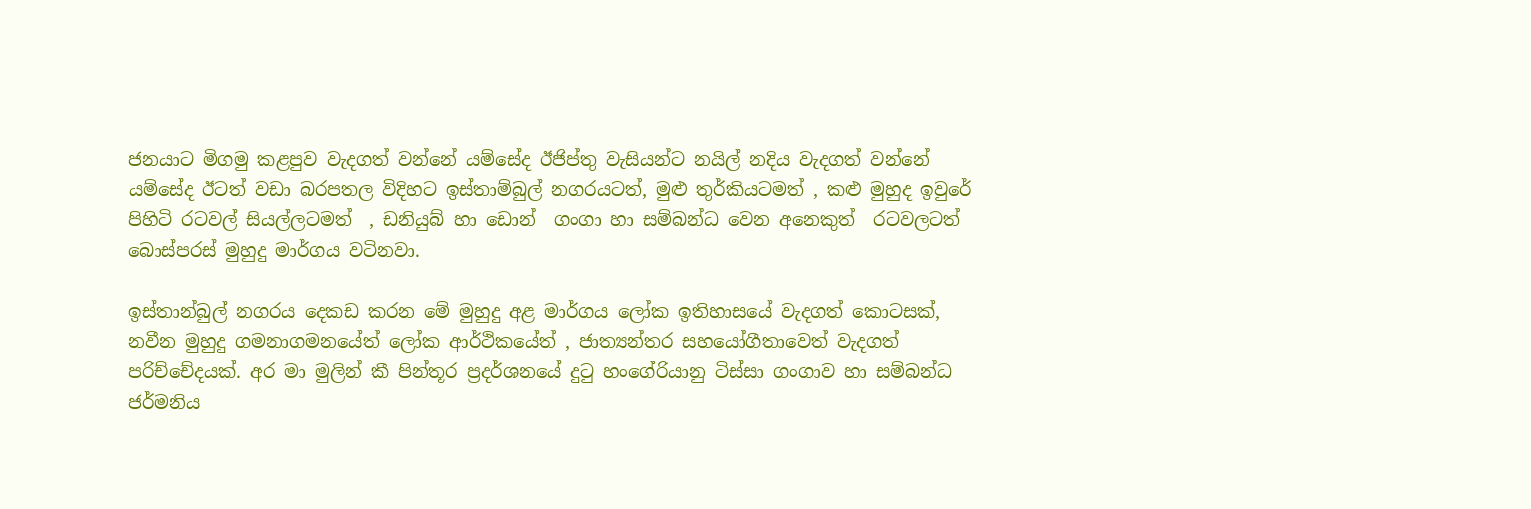ජනයාට මිගමු කළපුව වැදගත් වන්නේ යම්සේද ඊජිප්තු වැසියන්ට නයිල් නදිය වැදගත් වන්නේ යම්සේද ඊටත් වඩා බරපතල විදිහට ඉස්තාම්බුල් නගරයටත්, මුළු තුර්කියටමත් , කළු මුහුද ඉවුරේ පිහිටි රටවල් සියල්ලටමත්  , ඩනියුබ් හා ඩොන්  ගංගා හා සම්බන්ධ වෙන අනෙකුත්  රටවලටත් බොස්පරස් මුහුදු මාර්ගය වටිනවා.

ඉස්තාන්බුල් නගරය දෙකඩ කරන මේ මුහුදු අළ මාර්ගය ලෝක ඉතිහාසයේ වැදගත් කොටසක්, නවීන මුහුදු ගමනාගමනයේත් ලෝක ආර්ථිකයේත් , ජාත්‍යන්තර සහයෝගීතාවෙත් වැදගත් පරිච්චේදයක්. අර මා මුලින් කී පින්තූර ප්‍රදර්ශනයේ දුටු හංගේරියානු ටිස්සා ගංගාව හා සම්බන්ධ ජර්මනිය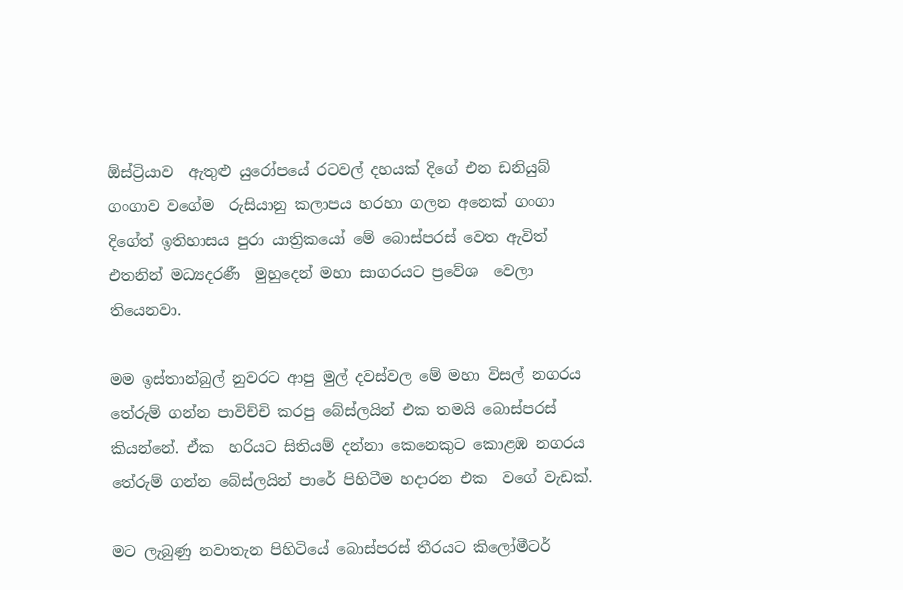ඕස්ට්‍රියාව  ඇතුළු යුරෝපයේ රටවල් දහයක් දිගේ එන ඩනියුබ්  ගංගාව වගේම  රුසියානු කලාපය හරහා ගලන අනෙක් ගංගා  දිගේත් ඉතිහාසය පුරා යාත්‍රිකයෝ මේ බොස්පරස් වෙත ඇවිත් එතනින් මධ්‍යදරණී  මුහුදෙන් මහා සාගරයට ප්‍රවේශ  වෙලා තියෙනවා.

මම ඉස්තාන්බුල් නුවරට ආපු මුල් දවස්වල මේ මහා විසල් නගරය තේරුම් ගන්න පාවිච්චි කරපු බේස්ලයින් එක තමයි බොස්පරස් කියන්නේ. ඒක  හරියට සිතියම් දන්නා කෙනෙකුට කොළඹ නගරය තේරුම් ගන්න බේස්ලයින් පාරේ පිහිටීම හදාරන එක  වගේ වැඩක්.

මට ලැබුණු නවාතැන පිහිටියේ බොස්පරස් තීරයට කිලෝමීටර්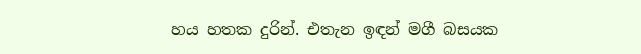හය හතක දුරින්. එතැන ඉඳන් මගී බසයක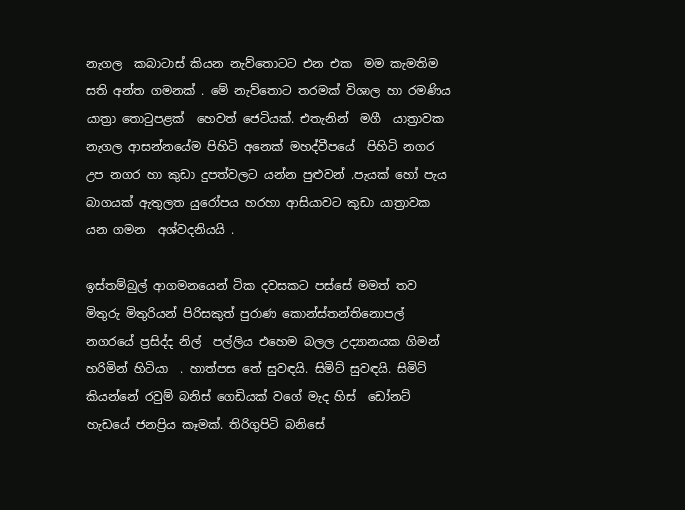නැගල  කබාටාස් කියන නැව්තොටට එන එක  මම කැමතිම සති අන්ත ගමනක් . මේ නැව්තොට තරමක් විශාල හා රමණිය යාත්‍රා තොටුපළක්  හෙවත් ජෙටියක්. එතැනින්  මගී  යාත්‍රාවක  නැගල ආසන්නයේම පිහිටි අනෙක් මහද්වීපයේ  පිහිටි නගර උප නගර හා කුඩා දුපත්වලට යන්න පුළුවන් .පැයක් හෝ පැය  බාගයක් ඇතුලත යුරෝපය හරහා ආසියාවට කුඩා යාත්‍රාවක යන ගමන  අශ්වදනියයි .

ඉස්තම්බුල් ආගමනයෙන් ටික දවසකට පස්සේ මමත් තව මිතුරු මිතුරියන් පිරිසකුත් පුරාණ කොන්ස්තන්තිනොපල් නගරයේ ප්‍රසිද්ද නිල්  පල්ලිය එහෙම බලල උද්‍යානයක ගිමන් හරිමින් හිටියා  . හාත්පස තේ සුවඳයි. සිමිට් සුවඳයි. සිමිට් කියන්නේ රවුම් බනිස් ගෙඩියක් වගේ මැද හිස්  ඩෝනට් හැඩයේ ජනප්‍රිය කෑමක්. තිරිගුපිටි බනිසේ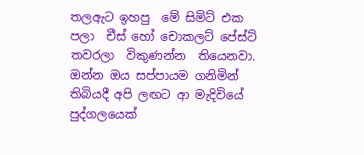තලඇට ඉහපු  මේ සිමිට් එක පලා  චීස් හෝ චොකලට් පේස්ට්  තවරලා  විකුණන්න  තියෙනවා. ඔන්න ඔය සප්පායම ගනිමින් තිබියදී අපි ලඟට ආ මැදිවියේ පුද්ගලයෙක්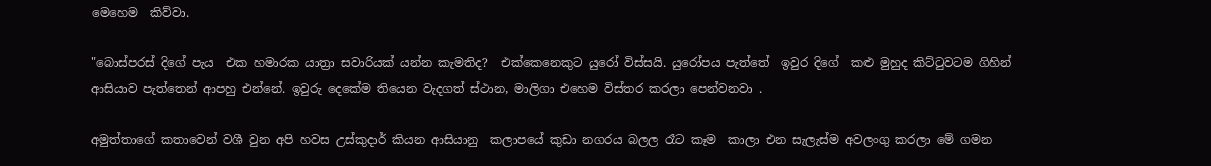මෙහෙම  කිව්වා.

"බොස්පරස් දිගේ පැය  එක හමාරක යාත්‍රා සවාරියක් යන්න කැමතිද?  එක්කෙනෙකුට යුරෝ විස්සයි. යුරෝපය පැත්තේ  ඉවුර දිගේ  කළු මුහුද කිට්ටුවටම ගිහින් ආසියාව පැත්තෙන් ආපහු එන්නේ. ඉවුරු දෙකේම තියෙන වැදගත් ස්ථාන, මාලිගා එහෙම විස්තර කරලා පෙන්වනවා .

අමුත්තාගේ කතාවෙන් වශී වුන අපි හවස උස්කුදාර් කියන ආසියානු  කලාපයේ කුඩා නගරය බලල රෑට කෑම  කාලා එන සැලැස්ම අවලංගු කරලා මේ ගමන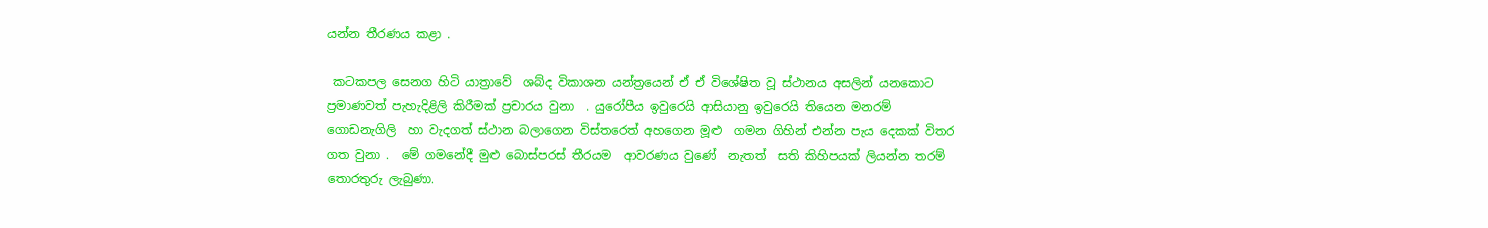යන්න තීරණය කළා .

 කටකපල සෙනග හිටි යාත්‍රාවේ  ශබ්ද විකාශන යන්ත්‍රයෙන් ඒ ඒ විශේෂිත වූ ස්ථානය අසලින් යනකොට ප්‍රමාණවත් පැහැදිළිලි කිරීමක් ප්‍රචාරය වුනා  . යුරෝපීය ඉවුරෙයි ආසියානු ඉවුරෙයි තියෙන මනරම් ගොඩනැගිලි  හා වැදගත් ස්ථාන බලාගෙන විස්තරෙත් අහගෙන මූළු  ගමන ගිහින් එන්න පැය දෙකක් විතර ගත වුනා .  මේ ගමනේදී මුළු බොස්පරස් තීරයම  ආවරණය වුණේ  නැතත්  සති කිහිපයක් ලියන්න තරම් තොරතුරු ලැබුණා.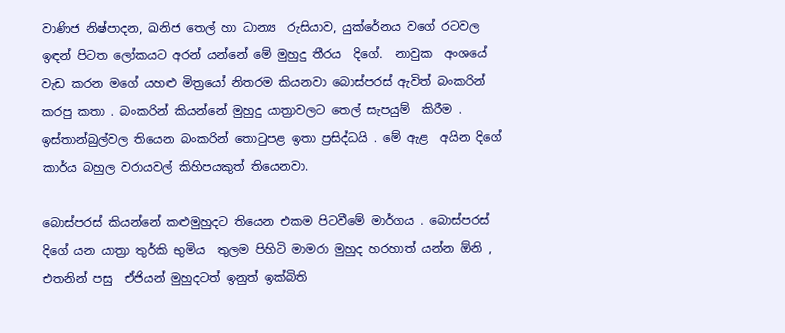වාණිජ නිෂ්පාදන, ඛනිජ තෙල් හා ධාන්‍ය  රුසියාව, යුක්රේනය වගේ රටවල ඉඳන් පිටත ලෝකයට අරන් යන්නේ මේ මුහුදු තීරය  දිගේ.  නාවුක  අංශයේ වැඩ කරන මගේ යහළු මිත්‍රයෝ නිතරම කියනවා බොස්පරස් ඇවිත් බංකරින් කරපු කතා . බංකරින් කියන්නේ මුහුදු යාත්‍රාවලට තෙල් සැපයුම්  කිරීම . ඉස්තාන්බුල්වල තියෙන බංකරින් තොටුපළ ඉතා ප්‍රසිද්ධයි . මේ ඇළ  අයින දිගේ කාර්ය බහුල වරායවල් කිහිපයකුත් තියෙනවා.

බොස්පරස් කියන්නේ කළුමුහුදට තියෙන එකම පිටවීමේ මාර්ගය . බොස්පරස් දිගේ යන යාත්‍රා තුර්කි භුමිය  තුලම පිහිටි මාමරා මුහුද හරහාත් යන්න ඕනි , එතනින් පසු  ඒජියන් මුහුදටත් ඉනුත් ඉක්බිති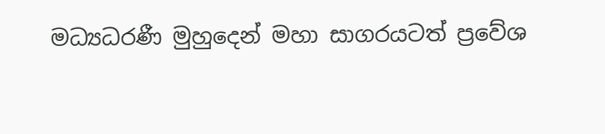මධ්‍යධරණී මුහුදෙන් මහා සාගරයටත් ප්‍රවේශ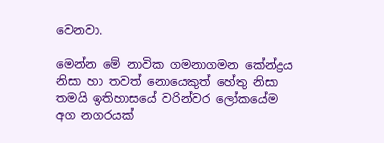වෙනවා.

මෙන්න මේ නාවික ගමනාගමන කේන්ද්‍රය නිසා හා තවත් නොයෙකුත් හේතු නිසා තමයි ඉතිහාසයේ වරින්වර ලෝකයේම  අග නගරයක්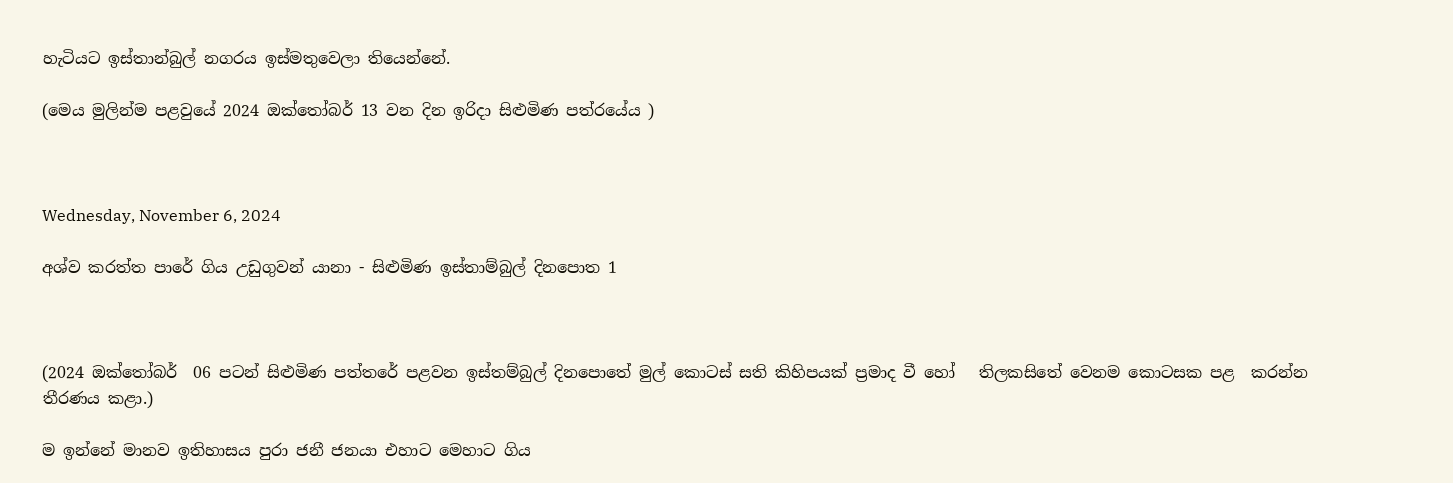හැටියට ඉස්තාන්බුල් නගරය ඉස්මතුවෙලා තියෙන්නේ.

(මෙය මුලින්ම පළවුයේ 2024 ඔක්තෝබර් 13 වන දින ඉරිදා සිළුමිණ පත්රයේය )



Wednesday, November 6, 2024

අශ්ව කරත්ත පාරේ ගිය උඩුගුවන් යානා - සිළුමිණ ඉස්තාම්බුල් දිනපොත 1



(2024 ඔක්තෝබර්  06 පටන් සිළුමිණ පත්තරේ පළවන ඉස්තම්බුල් දිනපොතේ මුල් කොටස් සති කිහිපයක් ප්‍රමාද වී හෝ   තිලකසිතේ වෙනම කොටසක පළ  කරන්න තීරණය කළා.)

ම ඉන්නේ මානව ඉතිහාසය පුරා ජනී ජනයා එහාට මෙහාට ගිය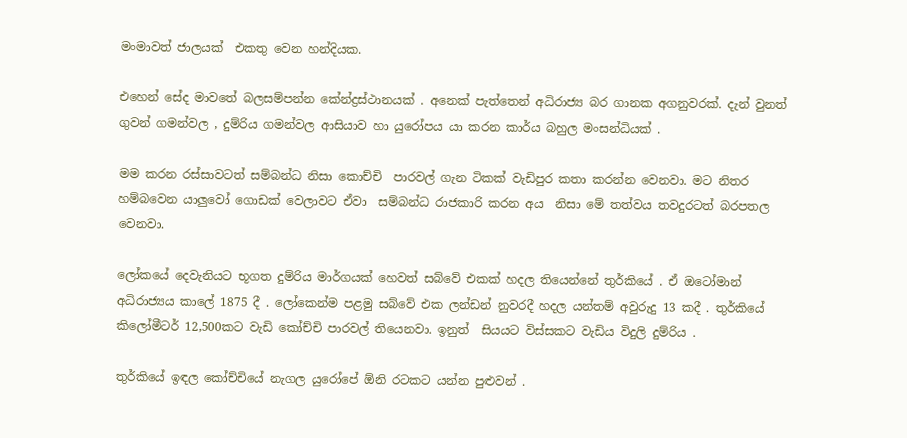මංමාවත් ජාලයක්  එකතු වෙන හන්දියක.

එහෙන් සේද මාවතේ බලසම්පන්න කේන්ද්‍රස්ථානයක් . අනෙක් පැත්තෙන් අධිරාජ්‍ය බර ගානක අගනුවරක්. දැන් වුනත් ගුවන් ගමන්වල , දුම්රිය ගමන්වල ආසියාව හා යුරෝපය යා කරන කාර්ය බහුල මංසන්ධියක් .

මම කරන රස්සාවටත් සම්බන්ධ නිසා කොච්චි  පාරවල් ගැන ටිකක් වැඩිපුර කතා කරන්න වෙනවා. මට නිතර හම්බවෙන යාලුවෝ ගොඩක් වෙලාවට ඒවා  සම්බන්ධ රාජකාරි කරන අය  නිසා මේ තත්වය තවදුරටත් බරපතල වෙනවා.

ලෝකයේ දෙවැනියට භූගත දුම්රිය මාර්ගයක් හෙවත් සබ්වේ එකක් හදල තියෙන්නේ තුර්කියේ . ඒ ඔටෝමාන් අධිරාජ්‍යය කාලේ 1875 දී . ලෝකෙන්ම පළමු සබ්වේ එක ලන්ඩන් නුවරදී හදල යන්තම් අවුරුදු 13 කදී . තුර්කියේ කිලෝමීටර් 12,500කට වැඩි කෝච්චි පාරවල් තියෙනවා. ඉනුත්  සියයට විස්සකට වැඩිය විදුලි දුම්රිය .

තුර්කියේ ඉඳල කෝච්චියේ නැගල යුරෝපේ ඕනි රටකට යන්න පුළුවන් .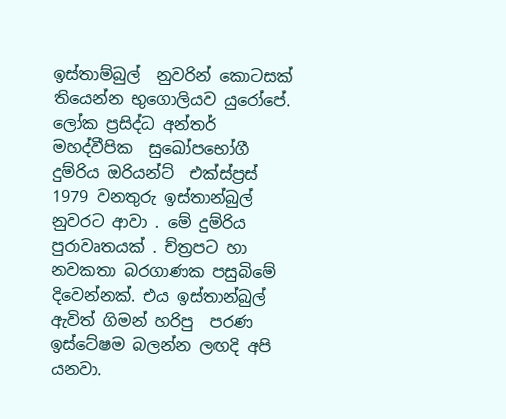ඉස්තාම්බුල්  නුවරින් කොටසක් තියෙන්න භුගොලියව යුරෝපේ.  ලෝක ප්‍රසිද්ධ අන්තර් මහද්වීපික  සුඛෝපභෝගී දුම්රිය ඔරියන්ට්  එක්ස්ප්‍රස්  1979 වනතුරු ඉස්තාන්බුල් නුවරට ආවා . මේ දුම්රිය පුරාවෘතයක් . ච්ත්‍රපට හා නවකතා බරගාණක පසුබිමේ දිවෙන්නක්. එය ඉස්තාන්බුල් ඇවිත් ගිමන් හරිපු  පරණ ඉස්ටේෂම බලන්න ලඟදි අපි යනවා.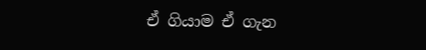ඒ ගියාම ඒ ගැන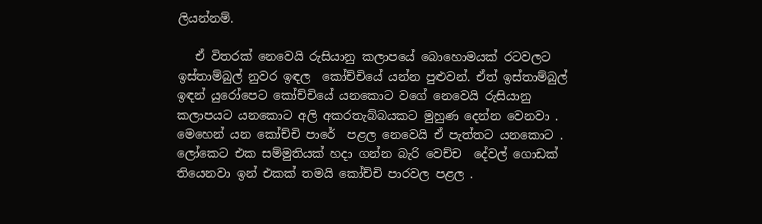ලියන්නම්.

   ඒ විතරක් නෙවෙයි රුසියානු කලාපයේ බොහොමයක් රටවලට ඉස්තාම්බුල් නුවර ඉඳල  කෝච්චියේ යන්න පුළුවන්. ඒත් ඉස්තාම්බුල් ඉඳන් යුරෝපෙට කෝච්චියේ යනකොට වගේ නෙවෙයි රුසියානු කලාපයට යනකොට අලි අකරතැබ්බයකට මුහුණ දෙන්න වෙනවා . මෙහෙන් යන කෝච්චි පාරේ  පළල නෙවෙයි ඒ පැත්තට යනකොට .  ලෝකෙට එක සම්මුතියක් හදා ගන්න බැරි වෙච්ච  දේවල් ගොඩක් තියෙනවා ඉන් එකක් තමයි කෝච්චි පාරවල පළල .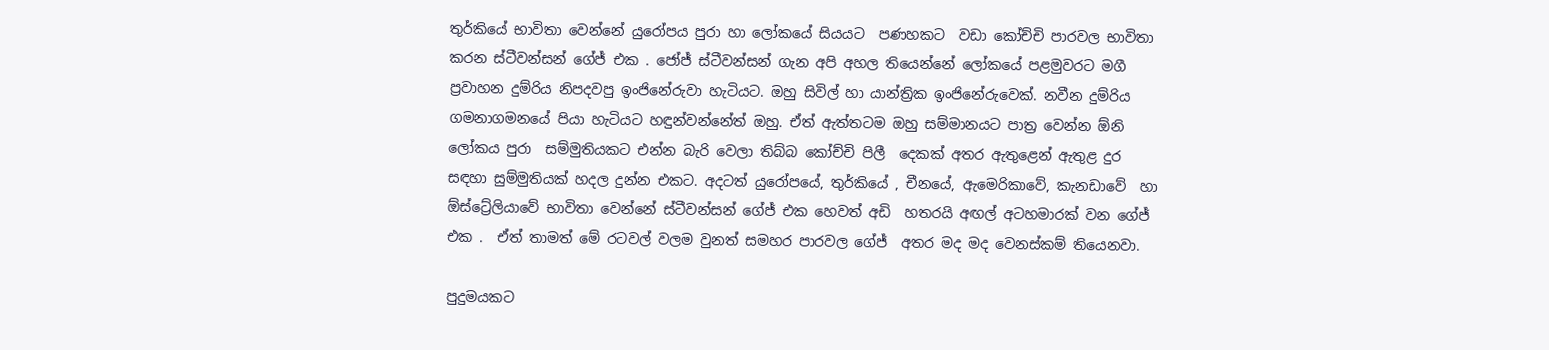තුර්කියේ භාවිතා වෙන්නේ යුරෝපය පුරා හා ලෝකයේ සියයට  පණහකට  වඩා කෝච්චි පාරවල භාවිතා කරන ස්ටීවන්සන් ගේජ් එක . ජෝජ් ස්ටීවන්සන් ගැන අපි අහල තියෙන්නේ ලෝකයේ පළමුවරට මගී ප්‍රවාහන දුම්රිය නිපදවපු ඉංජිනේරුවා හැටියට. ඔහු සිවිල් හා යාන්ත්‍රික ඉංජිනේරුවෙක්. නවීන දුම්රිය ගමනාගමනයේ පියා හැටියට හඳුන්වන්නේත් ඔහු. ඒත් ඇත්තටම ඔහු සම්මානයට පාත්‍ර වෙන්න ඕනි ලෝකය පුරා  සම්මුතියකට එන්න බැරි වෙලා තිබ්බ කෝච්චි පිලී  දෙකක් අතර ඇතුළෙන් ඇතුළ දුර  සඳහා සුම්මුතියක් හදල දුන්න එකට. අදටත් යුරෝපයේ, තුර්කියේ , චීනයේ, ඇමෙරිකාවේ, කැනඩාවේ  හා ඕස්ට්‍රේලියාවේ භාවිතා වෙන්නේ ස්ටීවන්සන් ගේජ් එක හෙවත් අඩි  හතරයි අඟල් අටහමාරක් වන ගේජ් එක .  ඒත් තාමත් මේ රටවල් වලම වුනත් සමහර පාරවල ගේජ්  අතර මද මද වෙනස්කම් තියෙනවා.

පුදුමයකට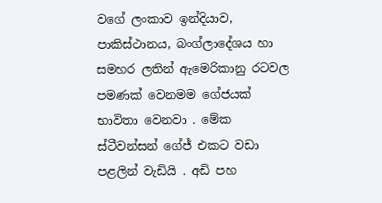වගේ ලංකාව ඉන්දියාව, පාකිස්ථානය, බංග්ලාදේශය හා සමහර ලතින් ඇමෙරිකානු රටවල පමණක් වෙනමම ගේජයක් භාවිතා වෙනවා . මේක ස්ටීවන්සන් ගේජ් එකට වඩා පළලින් වැඩියි . අඩි පහ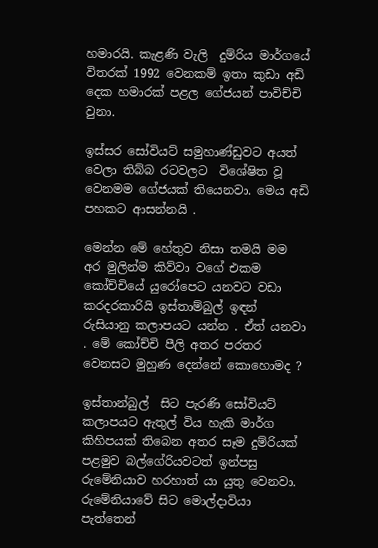හමාරයි. කැළණි වැලි  දුම්රිය මාර්ගයේ විතරක් 1992 වෙනකම් ඉතා කුඩා අඩි  දෙක හමාරක් පළල ගේජයන් පාවිච්චි වුනා.

ඉස්සර සෝවියට් සමුහාණ්ඩුවට අයත් වෙලා තිබ්බ රටවලට  විශේෂිත වූ වෙනමම ගේජයක් තියෙනවා. මෙය අඩි  පහකට ආසන්නයි .

මෙන්න මේ හේතුව නිසා තමයි මම අර මුලින්ම කිව්වා වගේ එකම කෝච්චියේ යුරෝපෙට යනවට වඩා කරදරකාරියි ඉස්තාම්බුල් ඉඳන් රුසියානු කලාපයට යන්න . ඒත් යනවා . මේ කෝච්චි පීලි අතර පරතර වෙනසට මුහුණ දෙන්නේ කොහොමද ?

ඉස්තාන්බුල්  සිට පැරණි සෝවියට් කලාපයට ඇතුල් විය හැකි මාර්ග කිහිපයක් තිබෙන අතර සෑම දුම්රියක් පළමුව බල්ගේරියවටත් ඉන්පසු රුමේනියාව හරහාත් යා යුතු වෙනවා. රුමේනියාවේ සිට මොල්දාවියා පැත්තෙන්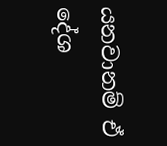යනවානම් ඒ දේශ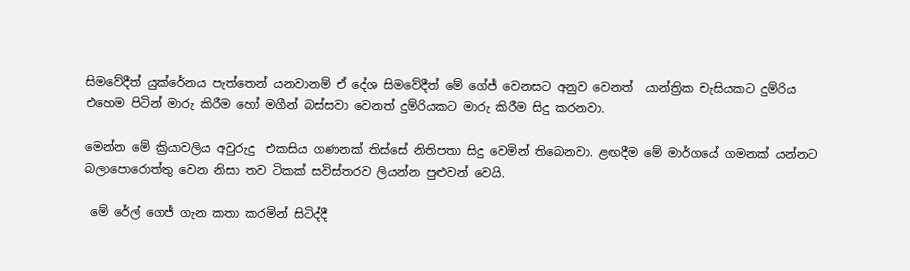සිමවේදීත් යුක්රේනය පැත්තෙන් යනවානම් ඒ දේශ සිමවේදීත් මේ ගේජ් වෙනසට අනුව වෙනත්  යාන්ත්‍රික චැසියකට දුම්රිය එහෙම පිටින් මාරු කිරීම හෝ මගීන් බස්සවා වෙනත් දුම්රියකට මාරු කිරීම සිදු කරනවා.

මෙන්න මේ ක්‍රියාවලිය අවුරුදු  එකසිය ගණනක් තිස්සේ නිතිපතා සිදු වෙමින් තිබෙනවා. ළඟදීම මේ මාර්ගයේ ගමනක් යන්නට බලාපොරොත්තු වෙන නිසා තව ටිකක් සවිස්තරව ලියන්න පුළුවන් වෙයි.

 මේ රේල් ගෙජ් ගැන කතා කරමින් සිටිද්දී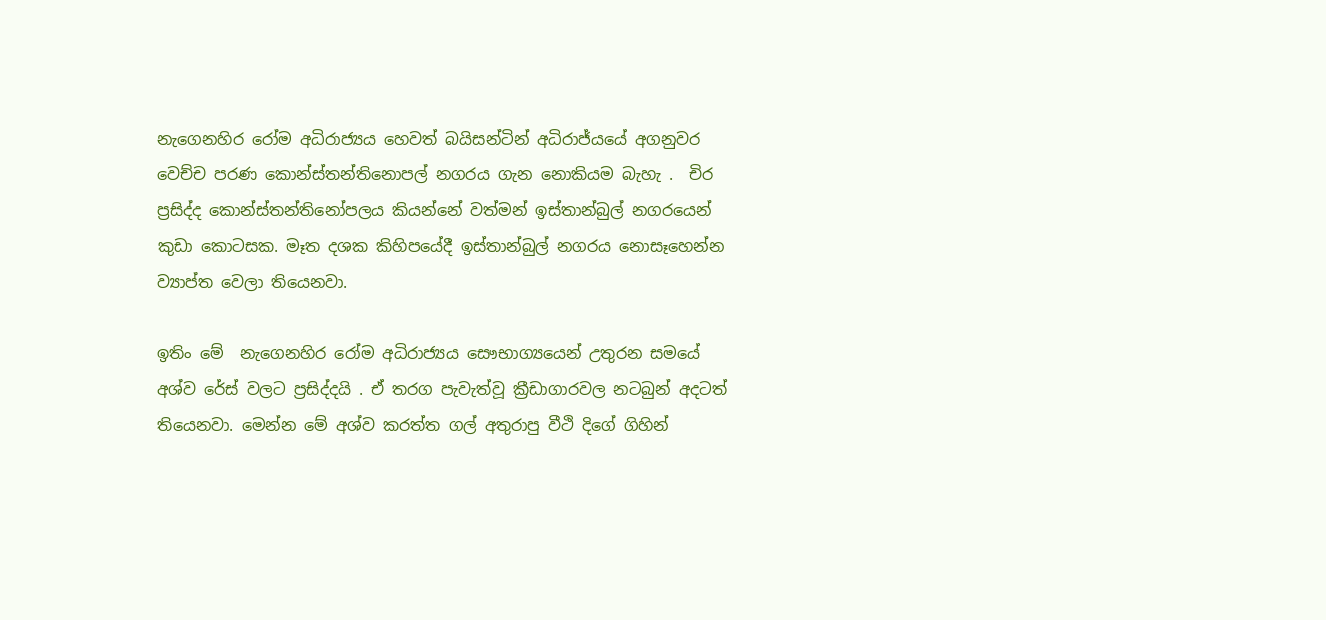නැගෙනහිර රෝම අධිරාජ්‍යය හෙවත් බයිසන්ටින් අධිරාජ්යයේ අගනුවර වෙච්ච පරණ කොන්ස්තන්තිනොපල් නගරය ගැන නොකියම බැහැ .  චිර ප්‍රසිද්ද කොන්ස්තන්තිනෝපලය කියන්නේ වත්මන් ඉස්තාන්බුල් නගරයෙන් කුඩා කොටසක. මෑත දශක කිහිපයේදී ඉස්තාන්බුල් නගරය නොසෑහෙන්න ව්‍යාප්ත වෙලා තියෙනවා.

ඉතිං මේ  නැගෙනහිර රෝම අධිරාජ්‍යය සෞභාග්‍යයෙන් උතුරන සමයේ අශ්ව රේස් වලට ප්‍රසිද්දයි . ඒ තරග පැවැත්වූ ක්‍රීඩාගාරවල නටබුන් අදටත් තියෙනවා. මෙන්න මේ අශ්ව කරත්ත ගල් අතුරාපු වීථි දිගේ ගිහින්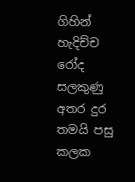ගිහින් හැදිච්ච  රෝද සලකුණු අතර දුර තමයි පසු කලක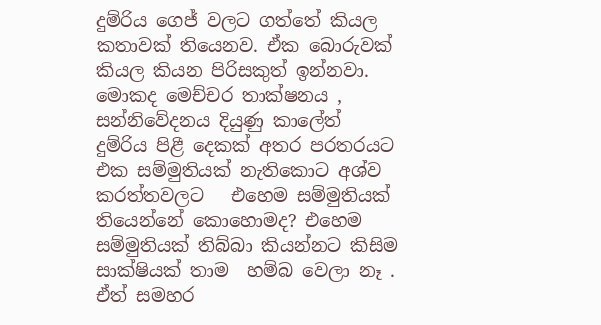දුම්රිය ගෙජ් වලට ගත්තේ කියල කතාවක් තියෙනව. ඒක බොරුවක් කියල කියන පිරිසකුත් ඉන්නවා. මොකද මෙච්චර තාක්ෂනය , සන්නිවේදනය දියුණු කාලේත්  දුම්රිය පිළී දෙකක් අතර පරතරයට එක සම්මුතියක් නැතිකොට අශ්ව කරත්තවලට   එහෙම සම්මුතියක් තියෙන්නේ කොහොමද? එහෙම සම්මුතියක් තිබ්බා කියන්නට කිසිම සාක්ෂියක් තාම  හම්බ වෙලා නෑ . ඒත් සමහර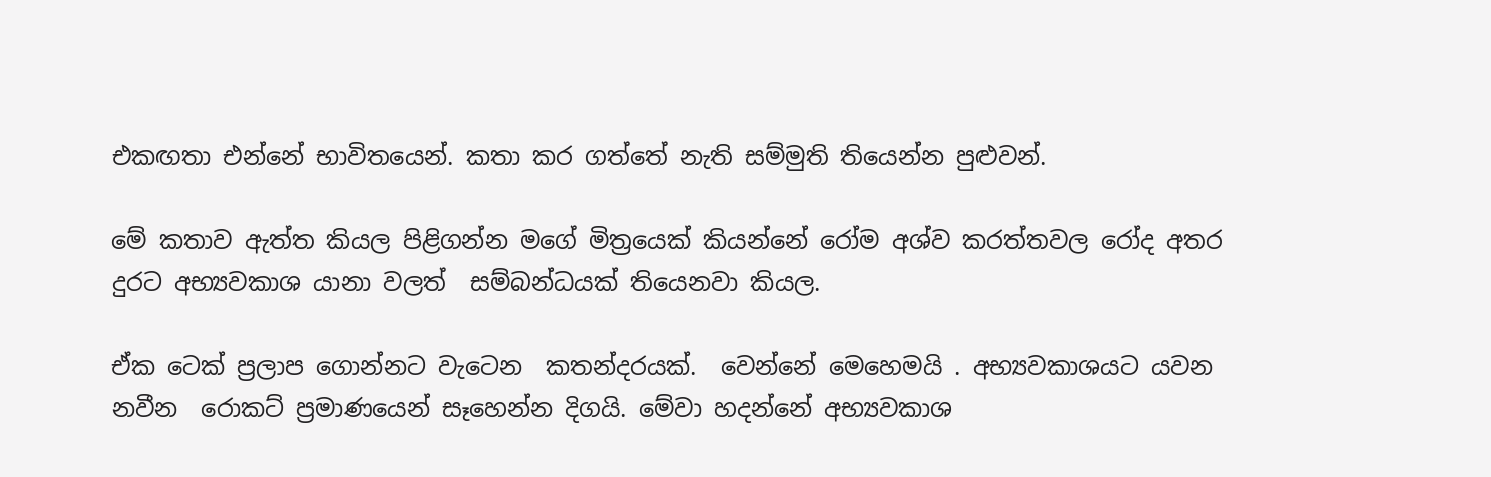එකඟතා එන්නේ භාවිතයෙන්. කතා කර ගත්තේ නැති සම්මුති තියෙන්න පුළුවන්.

මේ කතාව ඇත්ත කියල පිළිගන්න මගේ මිත්‍රයෙක් කියන්නේ රෝම අශ්ව කරත්තවල රෝද අතර  දුරට අභ්‍යවකාශ යානා වලත්  සම්බන්ධයක් තියෙනවා කියල.

ඒක ටෙක් ප්‍රලාප ගොන්නට වැටෙන  කතන්දරයක්.  වෙන්නේ මෙහෙමයි . අභ්‍යවකාශයට යවන නවීන  රොකට් ප්‍රමාණයෙන් සෑහෙන්න දිගයි. මේවා හදන්නේ අභ්‍යවකාශ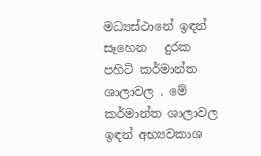මධ්‍යස්ථානේ ඉඳන් සෑහෙන   දුරක පහිටි කර්මාන්ත ශාලාවල . මේ කර්මාන්ත ශාලාවල ඉඳන් අභ්‍යවකාශ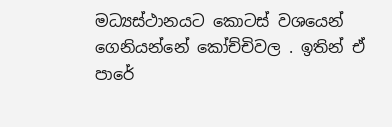මධ්‍යස්ථානයට කොටස් වශයෙන් ගෙනියන්නේ කෝච්චිවල . ඉතින් ඒ පාරේ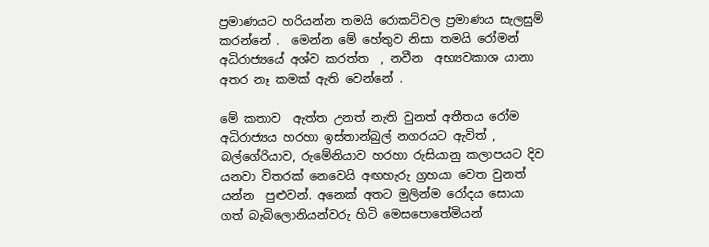ප්‍රමාණයට හරියන්න තමයි රොකට්වල ප්‍රමාණය සැලසුම් කරන්නේ .  මෙන්න මේ හේතුව නිසා තමයි රෝමන් අධිරාජ්‍යයේ අශ්ව කරත්ත  , නවීන  අභ්‍යවකාශ යානා අතර නෑ කමක් ඇති වෙන්නේ .

මේ කතාව  ඇත්ත උනත් නැති වුනත් අතීතය රෝම අධිරාජ්‍යය හරහා ඉස්තාන්බුල් නගරයට ඇවිත් , බල්ගේරියාව, රුමේනියාව හරහා රුසියානු කලාපයට දිව යනවා විතරක් නෙවෙයි අඟහැරු ග්‍රහයා වෙත වුනත් යන්න  පුළුවන්. අනෙක් අතට මුලින්ම රෝදය සොයා ගත් බැබිලොනියන්වරු හිටි මෙසපොතේමියන්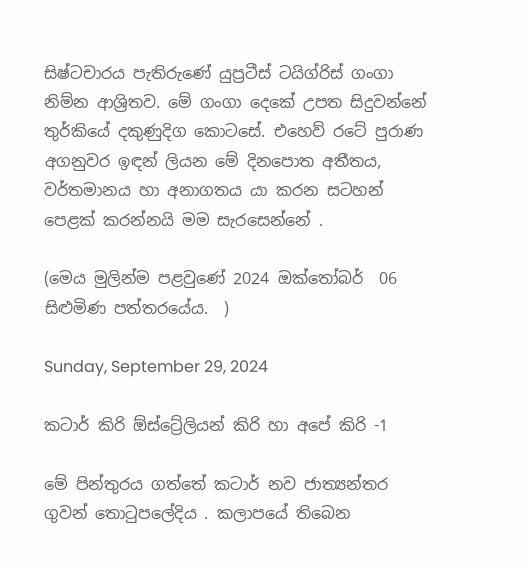සිෂ්ටචාරය පැතිරුණේ යුප්‍රටීස් ටයිග්රිස් ගංගා  නිම්න ආශ්‍රිතව. මේ ගංගා දෙකේ උපත සිදුවන්නේ තුර්කියේ දකුණුදිග කොටසේ. එහෙව් රටේ පුරාණ  අගනුවර ඉඳන් ලියන මේ දිනපොත අතීතය, වර්තමානය හා අනාගතය යා කරන සටහන් පෙළක් කරන්නයි මම සැරසෙන්නේ .

(මෙය මුලින්ම පළවුණේ 2024 ඔක්තෝබර්  06 සිළුමිණ පත්තරයේය.  )

Sunday, September 29, 2024

කටාර් කිරි ඕස්ට්‍රේලියන් කිරි හා අපේ කිරි -1

මේ පින්තුරය ගත්තේ කටාර් නව ජාත්‍යන්තර ගුවන් තොටුපලේදිය . කලාපයේ තිබෙන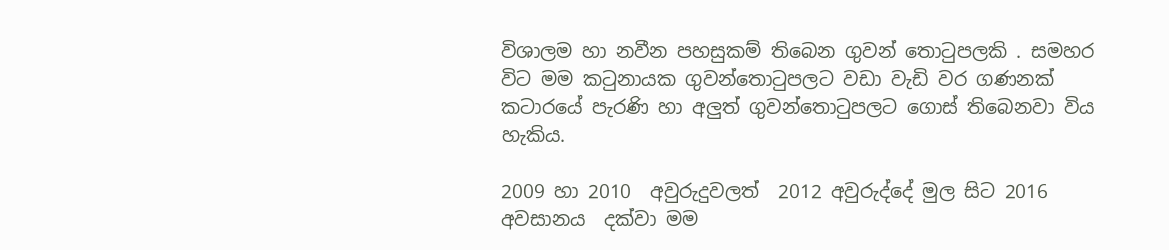විශාලම හා නවීන පහසුකම් තිබෙන ගුවන් තොටුපලකි . සමහර විට මම කටුනායක ගුවන්තොටුපලට වඩා වැඩි වර ගණනක්  කටාරයේ පැරණි හා අලුත් ගුවන්තොටුපලට ගොස් තිබෙනවා විය හැකිය.

2009 හා 2010  අවුරුදුවලත්  2012 අවුරුද්දේ මුල සිට 2016  අවසානය  දක්වා මම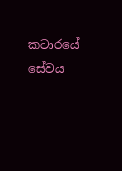කටාරයේ සේවය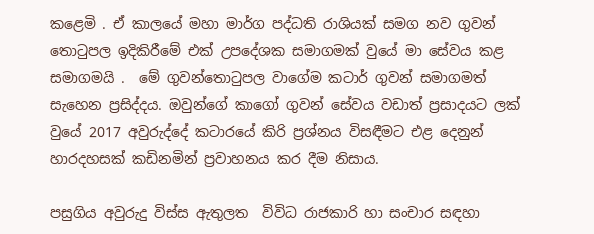කළෙමි . ඒ කාලයේ මහා මාර්ග පද්ධති රාශියක් සමග නව ගුවන් තොටුපල ඉදිකිරීමේ එක් උපදේශක සමාගමක් වුයේ මා සේවය කළ  සමාගමයි .  මේ ගුවන්තොටුපල වාගේම කටාර් ගුවන් සමාගමත් සැහෙන ප්‍රසිද්දය. ඔවුන්ගේ කාගෝ ගුවන් සේවය වඩාත් ප්‍රසාදයට ලක් වුයේ 2017 අවුරුද්දේ කටාරයේ කිරි ප්‍රශ්නය විසඳීමට එළ දෙනුන් හාරදහසක් කඩිනමින් ප්‍රවාහනය කර දීම නිසාය.

පසුගිය අවුරුදු විස්ස ඇතුලත  විවිධ රාජකාරි හා සංචාර සඳහා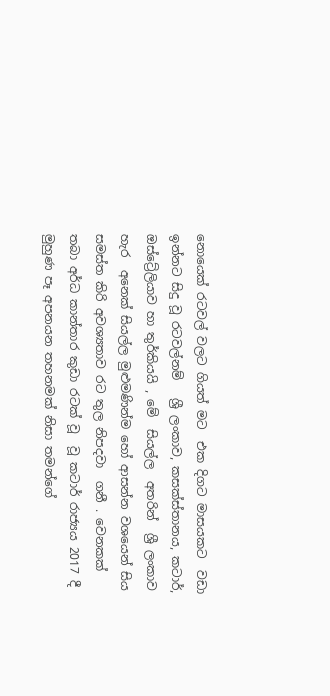නොයෙක් රටවල් වලට ගියත් මට  එක දිගට මාසයකට  වඩා ඉන්නට සිදු වූ රටවල්නම්   ශ්‍රී ලංකාව, කසක්ස්තානය, කටාර්, ඔස්ට්‍රේලියාව හා තුර්කියයි , මේ  සියල්ල  අතරින්  ශ්‍රී ලංකාව හැර  අනෙක් සියල්ල මුළුමණින්ම හෝ ආසන්න වශයෙන් සිය සමස්ත කිරි අවශ්‍යතාව රට තුල නිපදවා  ගනී . වෙනකක් තබා අර්ධ කාන්තාර කුඩා රටක් වූ  වූ කටාර් රාජ්‍යය 2017 දී  මුහුණ පෑ අපනයන තහනමක් නිසා තමන්ගේ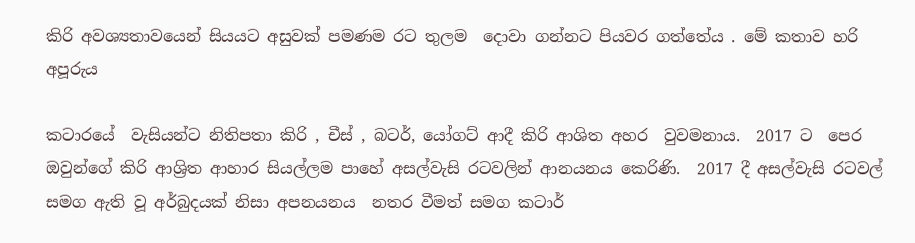කිරි අවශ්‍යතාවයෙන් සියයට අසුවක් පමණම රට තුලම  දොවා ගන්නට පියවර ගත්තේය . මේ කතාව හරි අපූරුය

කටාරයේ  වැසියන්ට නිතිපතා කිරි , චීස් , බටර්, යෝගට් ආදී කිරි ආශිත අහර  වුවමනාය.  2017 ට  පෙර ඔවුන්ගේ කිරි ආශ්‍රිත ආහාර සියල්ලම පාහේ අසල්වැසි රටවලින් ආනයනය කෙරිණි.  2017 දී අසල්වැසි රටවල් සමග ඇති වූ අර්බුදයක් නිසා අපනයනය  නතර වීමත් සමග කටාර්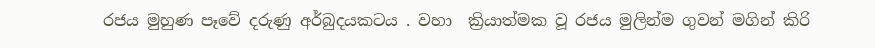රජය මුහුණ පෑවේ දරුණු අර්බුදයකටය . වහා  ක්‍රියාත්මක වූ රජය මුලින්ම ගුවන් මගින් කිරි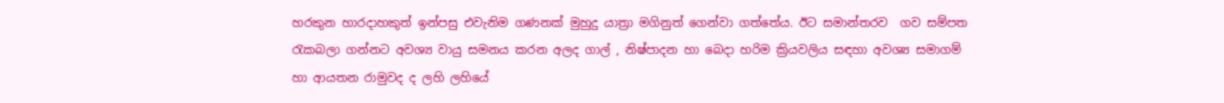හරකුන හාරදාහකුත් ඉන්පසු එවැනිම ගණනක් මුහුදු යාත්‍රා මගිනුත් ගෙන්වා ගත්තේය. ඊට සමාන්තරව  ගව සම්පත රැකබලා ගන්නට අවශ්‍ය වායු සමනය කරන අලද ගාල් , නිෂ්පාදන හා බෙදා හරිම ක්‍රියවලිය සඳහා අවශ්‍ය සමාගම් හා ආයතන රාමුවද ද ලහි ලහියේ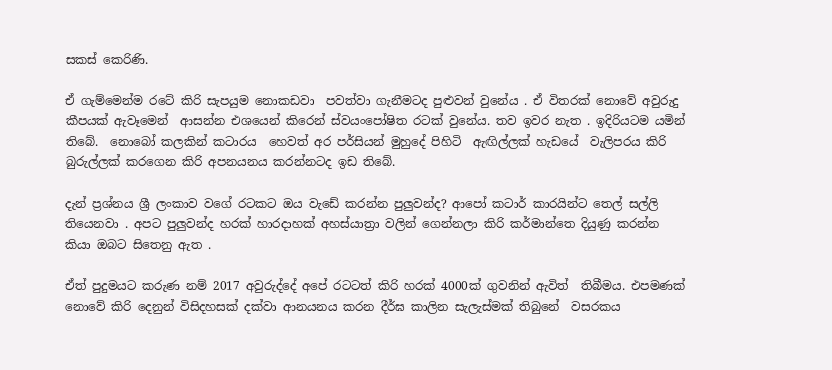සකස් කෙරිණි.

ඒ ගැම්මෙන්ම රටේ කිරි සැපයුම නොකඩවා  පවත්වා ගැනීමටද පුළුවන් වුනේය . ඒ විතරක් නොවේ අවුරුදු කීපයක් ඇවෑමෙන්  ආසන්න එශයෙන් කිරෙන් ස්වයංපෝෂිත රටක් වුනේය. තව ඉවර නැත . ඉදිරියටම යමින් තිබේ.  නොබෝ කලකින් කටාරය  හෙවත් අර පර්සියන් මුහුදේ පිහිටි  ඇඟිල්ලක් හැඩයේ  වැලිපරය කිරි බුරුල්ලක් කරගෙන කිරි අපනයනය කරන්නටද ඉඩ තිබේ.

දැන් ප්‍රශ්නය ශ්‍රී ලංකාව වගේ රටකට ඔය වැඩේ කරන්න පුලුවන්ද? ආපෝ කටාර් කාරයින්ට තෙල් සල්ලි තියෙනවා . අපට පුලුවන්ද හරක් හාරදාහක් අහස්යාත්‍රා වලින් ගෙන්නලා කිරි කර්මාන්තෙ දියුණු කරන්න  කියා ඔබට සිතෙනු ඇත .

ඒත් පුදුමයට කරුණ නම් 2017 අවුරුද්දේ අපේ රටටත් කිරි හරක් 4000ක් ගුවනින් ඇවිත්  තිබීමය. එපමණක් නොවේ කිරි දෙනුන් විසිදහසක් දක්වා ආනයනය කරන දීර්ඝ කාලින සැලැස්මක් තිබුනේ  වසරකය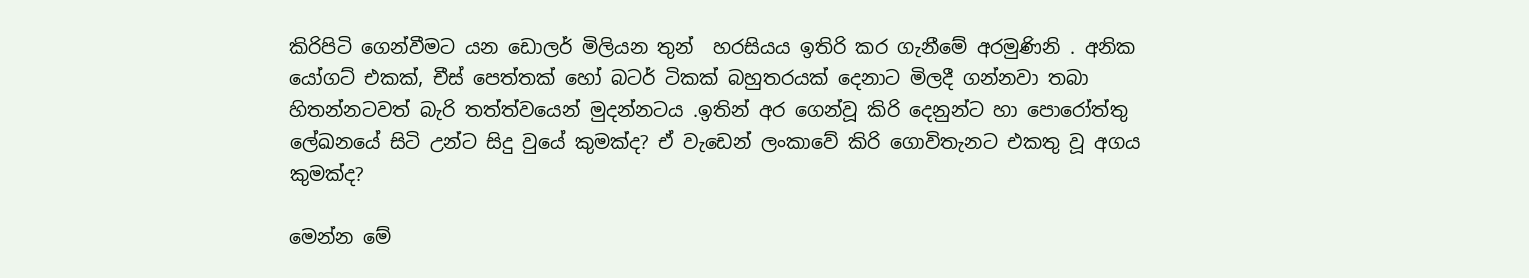කිරිපිටි ගෙන්වීමට යන ඩොලර් මිලියන තුන්  හරසියය ඉතිරි කර ගැනීමේ අරමුණිනි . අනික  යෝගට් එකක්, චීස් පෙත්තක් හෝ බටර් ටිකක් බහුතරයක් දෙනාට මිලදී ගන්නවා තබා හිතන්නටවත් බැරි තත්ත්වයෙන් මුදන්නටය .ඉතින් අර ගෙන්වූ කිරි දෙනුන්ට හා පොරෝත්තු  ලේඛනයේ සිටි උන්ට සිදු වුයේ කුමක්ද? ඒ වැඩෙන් ලංකාවේ කිරි ගොවිතැනට එකතු වූ අගය කුමක්ද?

මෙන්න මේ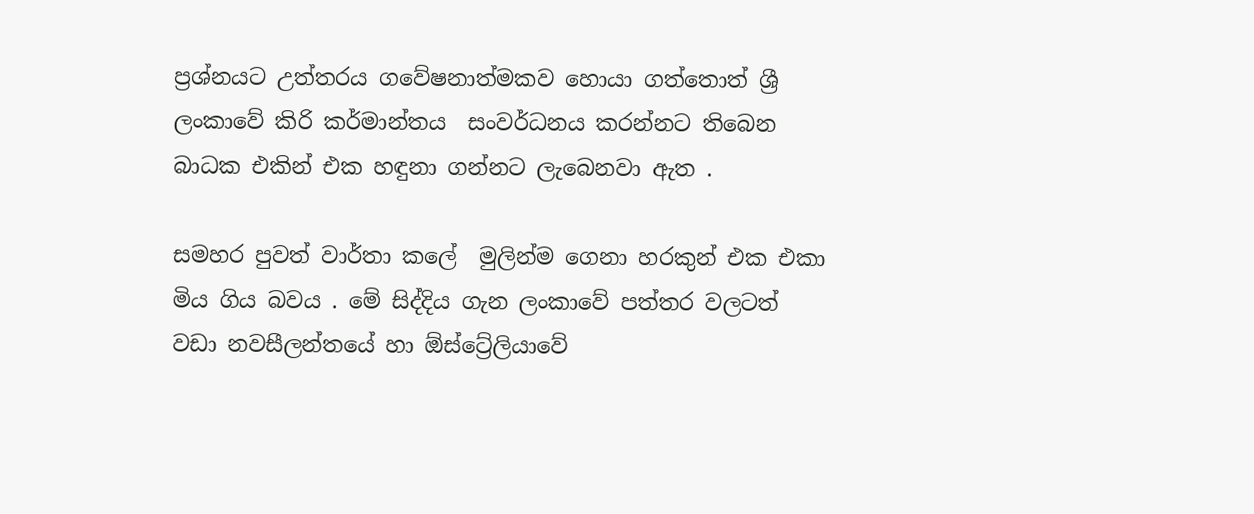ප්‍රශ්නයට උත්තරය ගවේෂනාත්මකව හොයා ගත්තොත් ශ්‍රී ලංකාවේ කිරි කර්මාන්තය  සංවර්ධනය කරන්නට තිබෙන බාධක එකින් එක හඳුනා ගන්නට ලැබෙනවා ඇත .

සමහර පුවත් වාර්තා කලේ  මුලින්ම ගෙනා හරකුන් එක එකා මිය ගිය බවය . මේ සිද්දිය ගැන ලංකාවේ පත්තර වලටත් වඩා නවසීලන්තයේ හා ඕස්ට්‍රේලියාවේ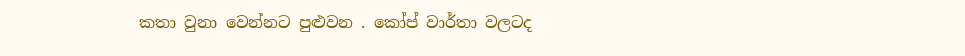කතා වුනා වෙන්නට පුළුවන . කෝප් වාර්තා වලටද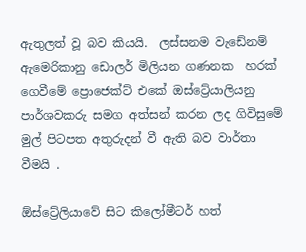ඇතුලත් වූ බව කියයි.  ලස්සනම වැඩේනම්  ඇමෙරිකානු ඩොලර් මිලියන ගණනක  හරක් ගෙවීමේ ප්‍රොජෙක්ට් එකේ ඔස්ට්‍රේයාලියනු  පාර්ශවකරු සමග අත්සන් කරන ලද ගිවිසුමේ මුල් පිටපත අතුරුදන් වී ඇති බව වාර්තා වීමයි .

ඕස්ට්‍රේලියාවේ සිට කිලෝමීටර් හත්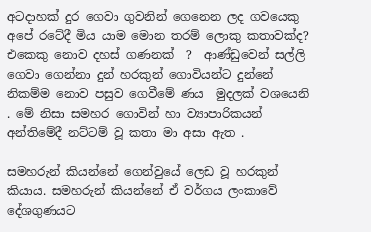අටදාහක් දුර ගෙවා ගුවනින් ගෙනෙන ලද ගවයෙකු අපේ රටේදී මිය යාම මොන තරම් ලොකු කතාවක්ද? එකෙකු නොව දහස් ගණනක්  ?  ආණ්ඩුවෙන් සල්ලි ගෙවා ගෙන්නා දුන් හරකුන් ගොවියන්ට දුන්නේ නිකම්ම නොව පසුව ගෙවීමේ ණය  මුදලක් වශයෙනි . මේ නිසා සමහර ගොවින් හා ව්‍යාපාරිකයන් අන්තිමේදී නට්ටම් වූ කතා මා අසා ඇත .

සමහරුන් කියන්නේ ගෙන්වුයේ ලෙඩ වූ හරකුන් කියාය. සමහරුන් කියන්නේ ඒ වර්ගය ලංකාවේ දේශගුණයට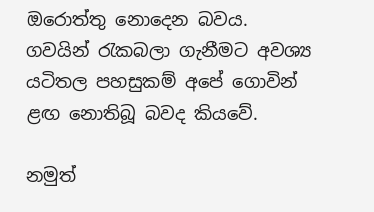ඔරොත්තු නොදෙන බවය. ගවයින් රැකබලා ගැනීමට අවශ්‍ය යටිතල පහසුකම් අපේ ගොවින් ළඟ නොතිබූ බවද කියවේ.

නමුත්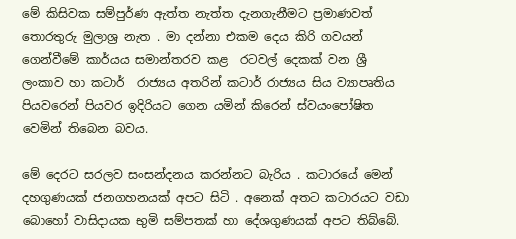මේ කිසිවක සම්පුර්ණ ඇත්ත නැත්ත දැනගැනීමට ප්‍රමාණවත්  තොරතුරු මුලාශ්‍ර නැත . මා දන්නා එකම දෙය කිරි ගවයන් ගෙන්වීමේ කාර්යය සමාන්තරව කළ  රටවල් දෙකක් වන ශ්‍රී ලංකාව හා කටාර්  රාජ්‍යය අතරින් කටාර් රාජ්‍යය සිය ව්‍යාපෘතිය පියවරෙන් පියවර ඉදිරියට ගෙන යමින් කිරෙන් ස්වයංපෝෂිත වෙමින් තිබෙන බවය.

මේ දෙරට සරලව සංසන්දනය කරන්නට බැරිය . කටාරයේ මෙන් දහගුණයක් ජනගහනයක් අපට සිටි . අනෙක් අතට කටාරයට වඩා බොහෝ වාසිදායක භුමි සම්පතක් හා දේශගුණයක් අපට තිබ්බේ.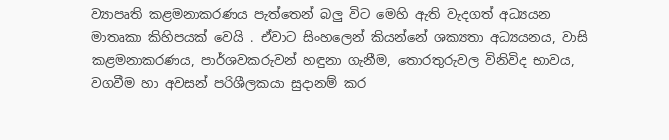ව්‍යාපෘති කළමනාකරණය පැත්තෙන් බලු විට මෙහි ඇති වැදගත් අධ්‍යයන මාතෘකා කිහිපයක් වෙයි . ඒවාට සිංහලෙන් කියන්නේ ශක්‍යතා අධ්‍යයනය, වාසි කළමනාකරණය, පාර්ශවකරුවන් හඳුනා ගැනීම, තොරතුරුවල විනිවිද භාවය, වගවීම හා අවසන් පරිශීලකයා සුදානම් කර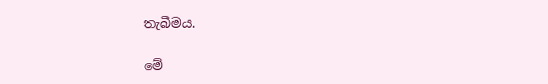තැබීමය.

මේ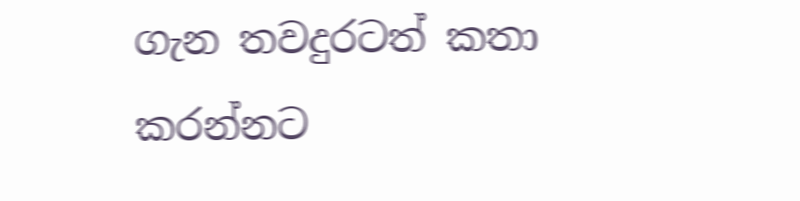ගැන තවදුරටත් කතා කරන්නට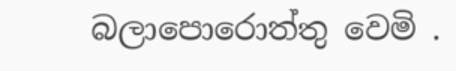බලාපොරොත්තු වෙමි .